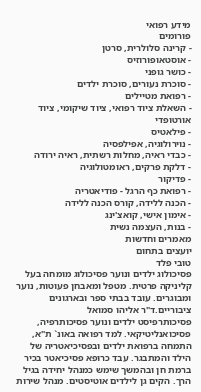מידע רפואי
פורומים
- קרינה סלולרית, סרטן
- אוסטאופורוזיס
- כושר גופני
- סוכרת נעורים, סוכרת ילדים
- רפואת מטיילים
- השאלת ציוד רפואי, ציוד שיקומי, ציוד אורטופדי
- פילאטיס
- נוירולוגיה, אפילפסיה
- כבדי ראיה, מחלות רשתית, ראיה ירודה
- דלקת פרקים, ראומטולוגיה
- פדיקור
- רפואת כף הרגל - פודיאטריה
- הכנה ללידה, קורס הכנה ללידה
- אימון אישי, קואצ'ינג
- בנות, העצמה נשית
מאמרים וחדשות
יועצים בתחום
טובי פלד
פסיכולוג ילדים ונוער פסיכולוג מומחה בעל קליניקה פרטית. מטפל ומאבחן פעוטות, נוער ומבוגרים. עובד בבתי ספר ובארגונים ציבוריים.ד"ר אליהו סמואל
פסיכותרפיסט ילדים ונוער פסיכותרפיה, פסיכואנליטיקאי. למד רפואה באונ` ת"א, התמחה ברפואת ילדים ובפסיכיאטריה של הילד והמתבגר. עבד כרופא פסיכיאטר בכיר ברמת חן ובהמשך שימש כמנהל יחידה בגיל הרך. הקים גן לילדים אוטיסטים. מנהל שירות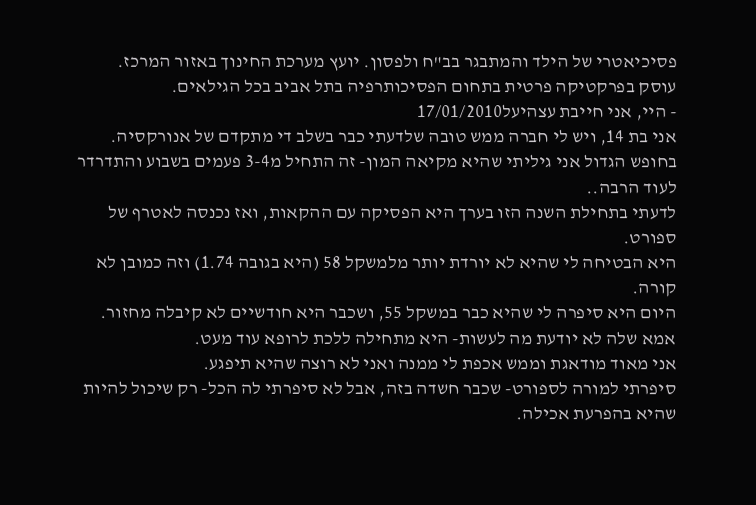פסיכיאטרי של הילד והמתבגר בב"ח ולפסון. יועץ מערכת החינוך באזור המרכז. עוסק בפרקטיקה פרטית בתחום הפסיכותרפיה בתל אביב בכל הגילאים.
- היי, אני חייבת עצהיעל17/01/2010
אני בת 14, ויש לי חברה ממש טובה שלדעתי כבר בשלב די מתקדם של אנורקסיה.
בחופש הגדול אני גיליתי שהיא מקיאה המון- זה התחיל מ3-4 פעמים בשבוע והתדרדר לעוד הרבה..
לדעתי בתחילת השנה הזו בערך היא הפסיקה עם ההקאות, ואז נכנסה לאטרף של ספורט.
היא הבטיחה לי שהיא לא יורדת יותר מלמשקל 58 (היא בגובה 1.74) וזה כמובן לא קורה.
היום היא סיפרה לי שהיא כבר במשקל 55, ושכבר היא חודשיים לא קיבלה מחזור.
אמא שלה לא יודעת מה לעשות- היא מתחילה ללכת לרופא עוד מעט.
אני מאוד מודאגת וממש אכפת לי ממנה ואני לא רוצה שהיא תיפגע.
סיפרתי למורה לספורט- שכבר חשדה בזה, אבל לא סיפרתי לה הכל- רק שיכול להיות שהיא בהפרעת אכילה.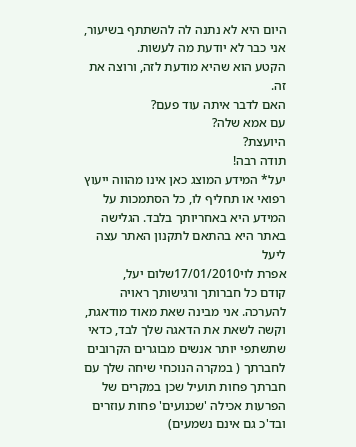היום היא לא נתנה לה להשתתף בשיעור,
אני כבר לא יודעת מה לעשות.
הקטע הוא שהיא מודעת לזה, ורוצה את זה.
האם לדבר איתה עוד פעם?
עם אמא שלה?
היועצת?
תודה רבה!
יעל* המידע המוצג כאן אינו מהווה ייעוץ רפואי או תחליף לו, כל הסתמכות על המידע היא באחריותך בלבד. הגלישה באתר היא בהתאם לתקנון האתר עצה ליעל
אפרת לוי17/01/2010שלום יעל,
קודם כל חברותך ורגישותך ראויה להערכה. אני מבינה שאת מאוד מודאגת, וקשה לשאת את הדאגה שלך לבד, כדאי שתשתפי יותר אנשים מבוגרים הקרובים לחברתך ( במקרה הנוכחי שיחה שלך עם חברתך פחות תועיל שכן במקרים של הפרעות אכילה 'שכנועים' פחות עוזרים ובד'כ גם אינם נשמעים)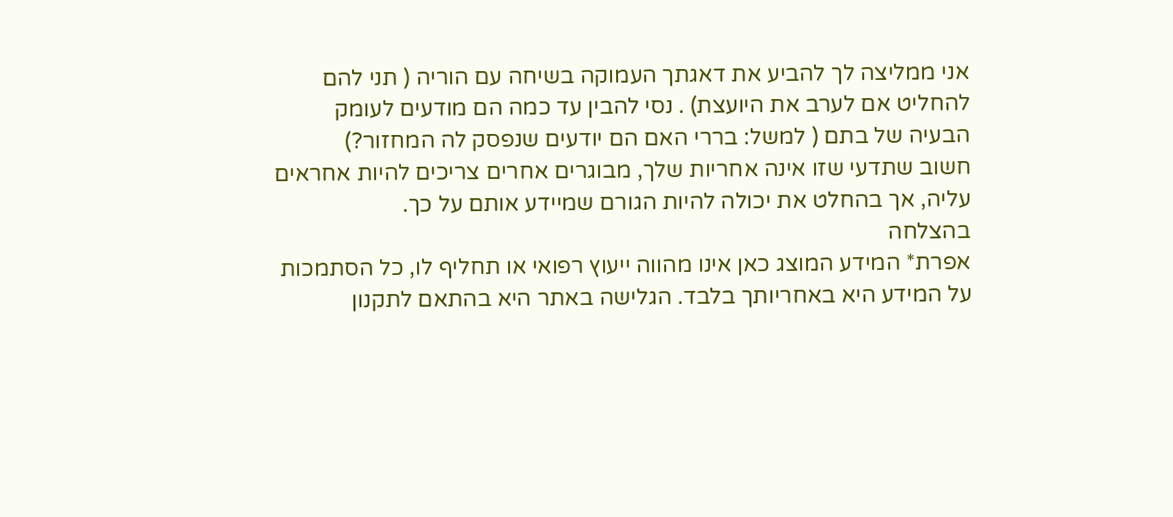אני ממליצה לך להביע את דאגתך העמוקה בשיחה עם הוריה ( תני להם להחליט אם לערב את היועצת) . נסי להבין עד כמה הם מודעים לעומק הבעיה של בתם ( למשל: בררי האם הם יודעים שנפסק לה המחזור?)
חשוב שתדעי שזו אינה אחריות שלך, מבוגרים אחרים צריכים להיות אחראים עליה, אך בהחלט את יכולה להיות הגורם שמיידע אותם על כך.
בהצלחה
אפרת* המידע המוצג כאן אינו מהווה ייעוץ רפואי או תחליף לו, כל הסתמכות על המידע היא באחריותך בלבד. הגלישה באתר היא בהתאם לתקנון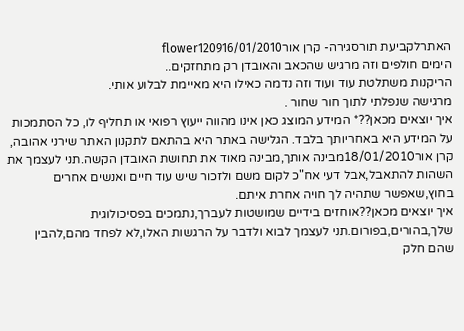האתרלקביעת תורסגירה- קרן אורflower120916/01/2010
הימים חולפים וזה מרגיש שהכאב והאובדן רק מתחזקים..
הריקנות משתלטת עוד ועוד וזה נדמה כאילו היא מאיימת לבלוע אותי.
מרגישה שנפלתי לתוך חור שחור .
איך יוצאים מכאן??* המידע המוצג כאן אינו מהווה ייעוץ רפואי או תחליף לו, כל הסתמכות על המידע היא באחריותך בלבד. הגלישה באתר היא בהתאם לתקנון האתר שירני אהובה,
קרן אור18/01/2010מבינה אותך,מבינה מאוד את תחושת האובדן הקשה.תני לעצמך את השהות להתאבל,אבל דעי אח"כ לקום משם ולזכור שיש עוד חיים ואנשים אחרים בחוץ,שאפשר שתהיה לך חויה אחרת איתם.
איך יוצאים מכאן??אוחזים בידיים שמושטות לעברך,נתמכים בפסיכולוגית שלך,בהורים,בפורום.תני לעצמך לבוא ולדבר על הרגשות האלו,לא לפחד מהם,להבין שהם חלק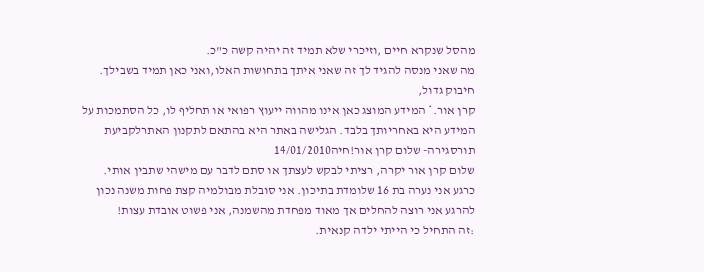מהסל שנקרא חיים ,וזיכרי שלא תמיד זה יהיה קשה כ"כ.
מה שאני מנסה להגיד לך זה שאני איתך בתחושות האלו,ואני כאן תמיד בשבילך.
חיבוק גדול,
קרן אור.* המידע המוצג כאן אינו מהווה ייעוץ רפואי או תחליף לו, כל הסתמכות על המידע היא באחריותך בלבד. הגלישה באתר היא בהתאם לתקנון האתרלקביעת תורסגירה- שלום קרן אור!חיה14/01/2010
שלום קרן אור יקרה, רציתי לבקש לעצתך או סתם לדבר עם מישהי שתבין אותי.
כרגע אני נערה בת 16 שלומדת בתיכון. אני סובלת מבולמיה קצת פחות משנה נכון להרגע אני רוצה להחלים אך מאוד מפחדת מהשמנה, אני פשוט אובדת עצות!
:זה התחיל כי הייתי ילדה קנאית.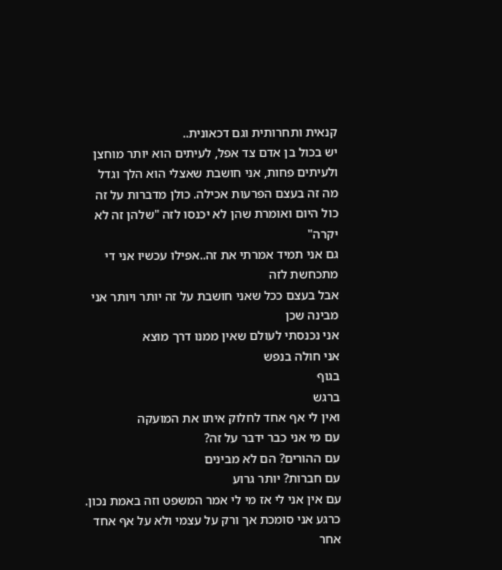קנאית ותחרותית וגם דכאונית..
יש בכול בן אדם צד אפל, לעיתים הוא יותר מוחצן ולעיתים פחות, אני חושבת שאצלי הוא הלך וגדל
מה זה בעצם הפרעות אכילה. כולן מדברות על זה כול היום ואומרת שהן לא יכנסו לזה "שלהן זה לא יקרה"
גם אני תמיד אמרתי את זה..אפילו עכשיו אני די מתכחשת לזה
אבל בעצם ככל שאני חושבת על זה יותר ויותר אני מבינה שכן
אני נכנסתי לעולם שאין ממנו דרך מוצא
אני חולה בנפש
בגוף
ברגש
ואין לי אף אחד לחלוק איתו את המועקה
עם מי אני כבר ידבר על זה?
עם ההורים? הם לא מבינים
עם חברות? יותר גרוע
עם אין אני לי אז מי לי אמר המשפט וזה באמת נכון.
כרגע אני סומכת אך ורק על עצמי ולא על אף אחד אחר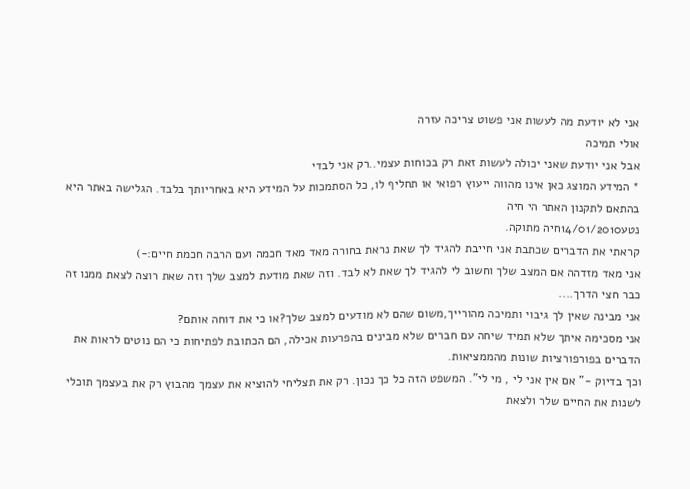אני לא יודעת מה לעשות אני פשוט צריכה עזרה
אולי תמיכה
אבל אני יודעת שאני יכולה לעשות זאת רק בכוחות עצמי..רק אני לבדי
* המידע המוצג כאן אינו מהווה ייעוץ רפואי או תחליף לו, כל הסתמכות על המידע היא באחריותך בלבד. הגלישה באתר היא בהתאם לתקנון האתר הי חיה
נטע14/01/2010חיה מתוקה.
קראתי את הדברים שכתבת אני חייבת להגיד לך שאת נראת בחורה מאד מאד חכמה ועם הרבה חכמת חיים:-)
אני מאד מזדהה אם המצב שלך וחשוב לי להגיד לך שאת לא לבד. וזה שאת מודעת למצב שלך וזה שאת רוצה לצאת ממנו זה כבר חצי הדרך....
אני מבינה שאין לך גיבוי ותמיכה מהורייך,משום שהם לא מודעים למצב שלך?או כי את דוחה אותם?
אני מסכימה איתך שלא תמיד שיחה עם חברים שלא מבינים בהפרעות אכילה, הם הכתובת לפתיחות כי הם נוטים לראות את הדברים בפורפורציות שונות מהממציאות.
וכך בדיוק -" אם אין אני לי , מי לי". המשפט הזה כל כך נכון. רק את תצליחי להוציא את עצמך מהבוץ רק את בעצמך תוכלי לשנות את החיים שלר ולצאת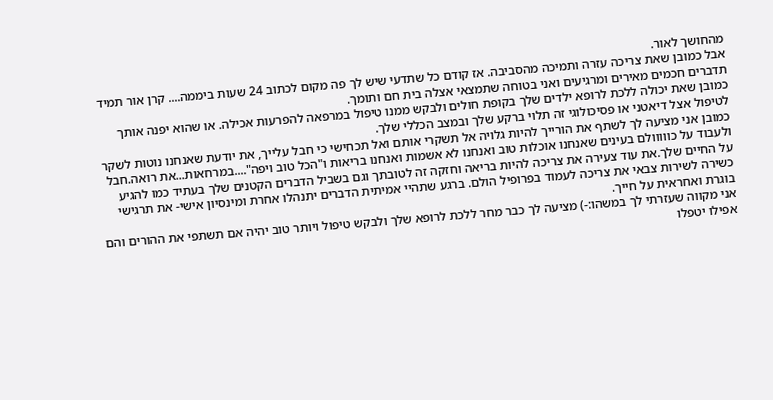מהחושך לאור.
אבל כמובן שאת צריכה עזרה ותמיכה מהסביבה. אז קודם כל שתדעי שיש לך פה מקום לכתוב 24 שעות ביממה.... קרן אור תמיד תדברים חכמים מאירים ומרגיעים ואני בטוחה שתמצאי אצלה בית חם ותומך.
כמובן שאת יכולה ללכת לרופא ילדים שלך בקופת חולים ולבקש ממנו טיפול במרפאה להפרעות אכילה. או שהוא יפנה אותך לטיפול אצל דיאטני או פסיכולוגי זה תלוי ברקע שלך ובמצב הכללי שלך.
כמובן אני מציעה לך לשתף את הורייך להיות גלויה אל תשקרי אותם ואל תכחישי כי חבל עלייך, את יודעת שאנחנו נוטות לשקר ולעבוד על כווווולם בעינים שאנחנו אוכלות טוב ואנחנו לא אשמות ואנחנו בריאות ו"הכל טוב ויפה"....במרחאות...את רואה.חבל על החיים שלך.את עוד צעירה את צריכה להיות בריאה וחזקה זה לטובתך וגם בשביל הדברים הקטנים שלך בעתיד כמו להגיע כשירה לשירות צבאי את צריכה לעמוד בפרופיל הולם. ברגע שתהיי אמיתית הדברים יתנהלו אחרת ומינסיון אישי- את תרגישי בוגרת ואחראית על חייך.
אני מקווה שעזרתי לך במשהו:-) מציעה לך כבר מחר ללכת לרופא שלך ולבקש טיפול ויותר טוב יהיה אם תשתפי את ההורים והם אפילו יטפלו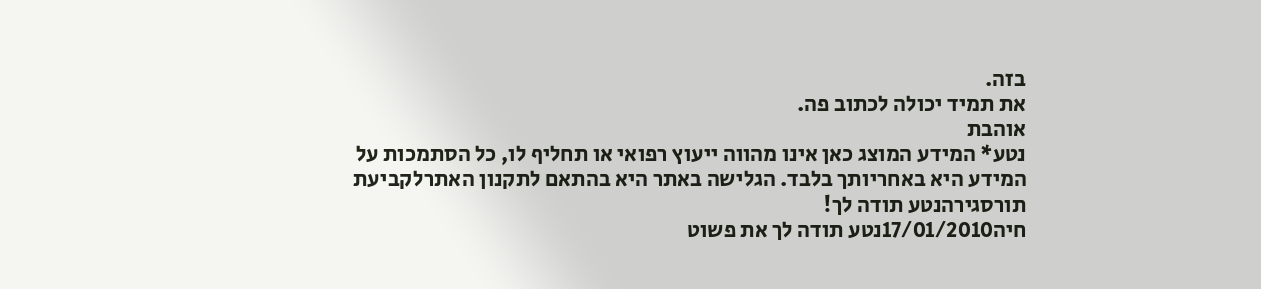בזה.
את תמיד יכולה לכתוב פה.
אוהבת
נטע* המידע המוצג כאן אינו מהווה ייעוץ רפואי או תחליף לו, כל הסתמכות על המידע היא באחריותך בלבד. הגלישה באתר היא בהתאם לתקנון האתרלקביעת תורסגירהנטע תודה לך!
חיה17/01/2010נטע תודה לך את פשוט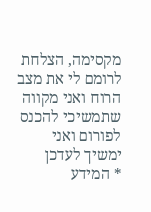מקסימה, הצלחת לרומם לי את מצב הרוח ואני מקווה שתמשיכי להכנס לפורום ואני ימשיך לעדכן
* המידע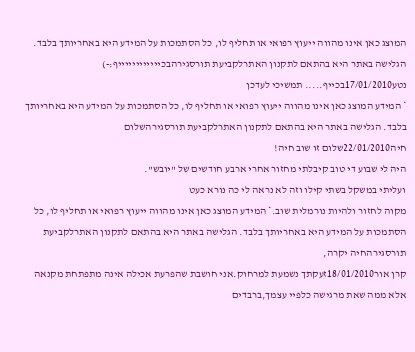המוצג כאן אינו מהווה ייעוץ רפואי או תחליף לו, כל הסתמכות על המידע היא באחריותך בלבד. הגלישה באתר היא בהתאם לתקנון האתרלקביעת תורסגירהבכייייייייייייף:-)
נטע17/01/2010בכייף..... תמשיכי לעדכן
* המידע המוצג כאן אינו מהווה ייעוץ רפואי או תחליף לו, כל הסתמכות על המידע היא באחריותך בלבד. הגלישה באתר היא בהתאם לתקנון האתרלקביעת תורסגירהשלום
חיה22/01/2010שלום זו שוב חיה!
היה לי שבוע די טוב קיבלתי מחזור אחרי ארבע חודשים של "יובש".
ועליתי במשקל בשתי קילו וזה לא נראה לי כה נורא כעט
מקוה לחזור ולהיות נורמלית שוב.* המידע המוצג כאן אינו מהווה ייעוץ רפואי או תחליף לו, כל הסתמכות על המידע היא באחריותך בלבד. הגלישה באתר היא בהתאם לתקנון האתרלקביעת תורסגירהחיה יקרה,
קרן אור18/01/2010זעקתך נשמעת למרחוק.אני חושבת שהפרעת אכילה אינה מתפתחת מקנאה אלא ממה שאת מרגישה כלפיי עצמך,ברבדים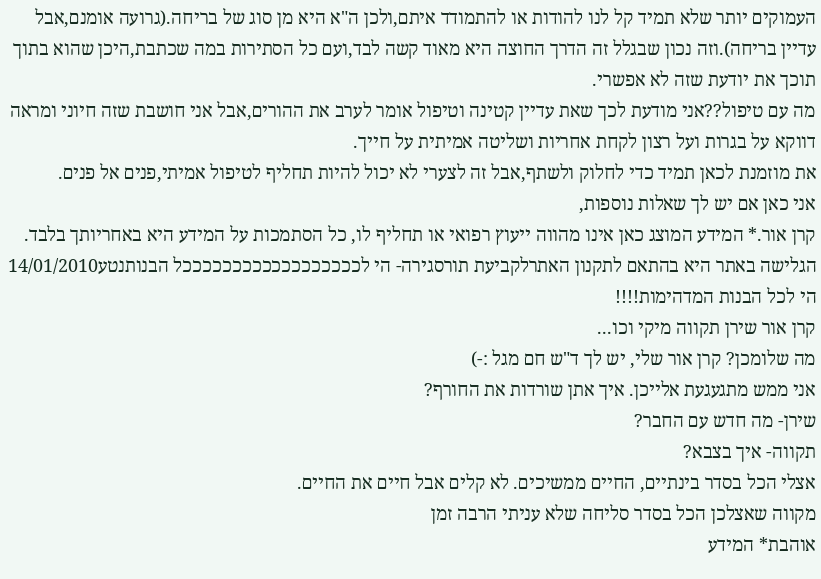העמוקים יותר שלא תמיד קל לנו להודות או להתמודד איתם,ולכן ה"א היא מן סוג של בריחה.(גרועה אומנם,אבל עדיין בריחה).וזה נכון שבגלל זה הדרך החוצה היא מאוד קשה לבד,ועם כל הסתירות במה שכתבת,היכן שהוא בתוך תוכך את יודעת שזה לא אפשרי.
מה עם טיפול??אני מודעת לכך שאת עדיין קטינה וטיפול אומר לערב את ההורים,אבל אני חושבת שזה חיוני ומראה דווקא על בגרות ועל רצון לקחת אחריות ושליטה אמיתית על חייך.
את מוזמנת לכאן תמיד כדי לחלוק ולשתף,אבל זה לצערי לא יכול להיות תחליף לטיפול אמיתי,פנים אל פנים.
אני כאן אם יש לך שאלות נוספות,
קרן אור.* המידע המוצג כאן אינו מהווה ייעוץ רפואי או תחליף לו, כל הסתמכות על המידע היא באחריותך בלבד. הגלישה באתר היא בהתאם לתקנון האתרלקביעת תורסגירה- הי לככככככככככככככככככל הבנותנטע14/01/2010
הי לכל הבנות המדהימות!!!!
קרן אור שירן תקווה מיקי וכו...
מה שלומכן? קרן אור שלי, יש לך ד"ש חם מגל :-)
אני ממש מתגעגעת אלייכן. איך אתן שורדות את החורף?
שירן- מה חדש עם החבר?
תקווה- איך בצבא?
אצלי הכל בסדר בינתיים, החיים ממשיכים. לא קלים אבל חיים את החיים.
מקווה שאצלכן הכל בסדר סליחה שלא עניתי הרבה זמן
אוהבת* המידע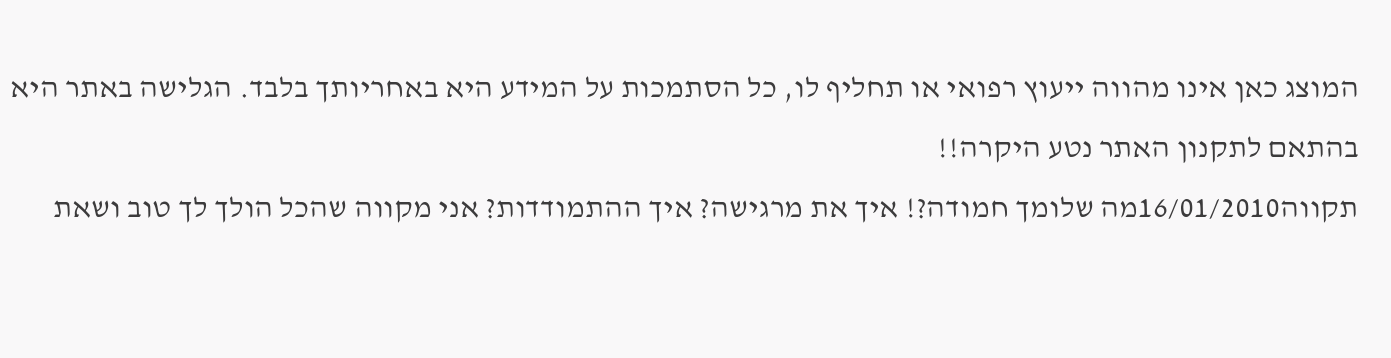המוצג כאן אינו מהווה ייעוץ רפואי או תחליף לו, כל הסתמכות על המידע היא באחריותך בלבד. הגלישה באתר היא בהתאם לתקנון האתר נטע היקרה!!
תקווה16/01/2010מה שלומך חמודה?! איך את מרגישה? איך ההתמודדות? אני מקווה שהכל הולך לך טוב ושאת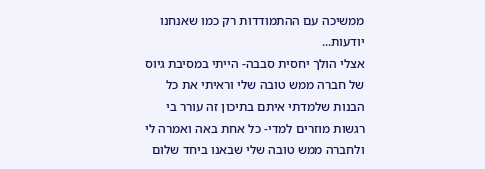ממשיכה עם ההתמודדות רק כמו שאנחנו יודעות...
אצלי הולך יחסית סבבה- הייתי במסיבת גיוס של חברה ממש טובה שלי וראיתי את כל הבנות שלמדתי איתם בתיכון זה עורר בי רגשות מוזרים למדי- כל אחת באה ואמרה לי ולחברה ממש טובה שלי שבאנו ביחד שלום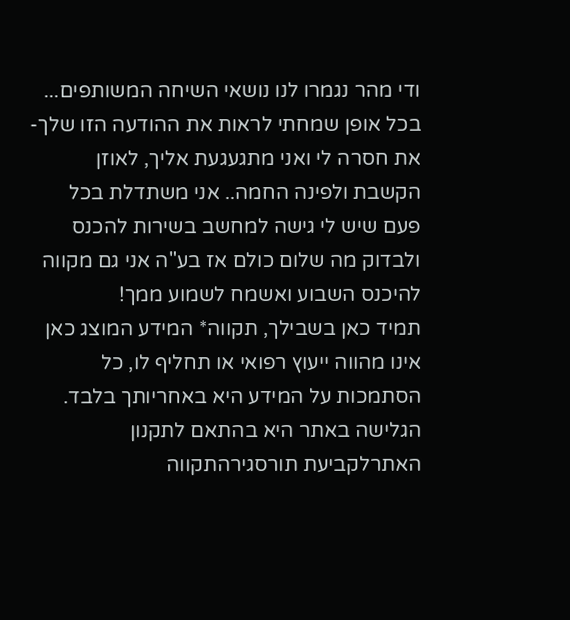ודי מהר נגמרו לנו נושאי השיחה המשותפים... בכל אופן שמחתי לראות את ההודעה הזו שלך- את חסרה לי ואני מתגעגעת אליך, לאוזן הקשבת ולפינה החמה.. אני משתדלת בכל פעם שיש לי גישה למחשב בשירות להכנס ולבדוק מה שלום כולם אז בע"ה אני גם מקווה להיכנס השבוע ואשמח לשמוע ממך!
תמיד כאן בשבילך, תקווה* המידע המוצג כאן אינו מהווה ייעוץ רפואי או תחליף לו, כל הסתמכות על המידע היא באחריותך בלבד. הגלישה באתר היא בהתאם לתקנון האתרלקביעת תורסגירהתקווה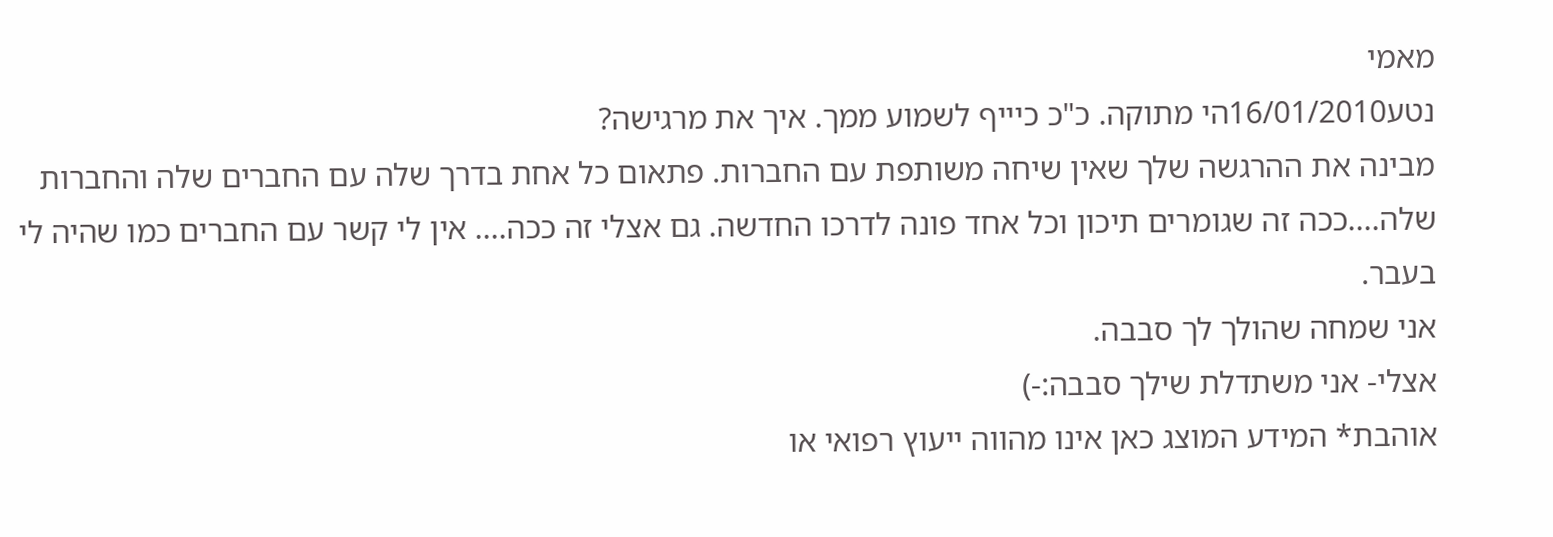מאמי
נטע16/01/2010הי מתוקה. כ"כ כיייף לשמוע ממך. איך את מרגישה?
מבינה את ההרגשה שלך שאין שיחה משותפת עם החברות. פתאום כל אחת בדרך שלה עם החברים שלה והחברות שלה....ככה זה שגומרים תיכון וכל אחד פונה לדרכו החדשה. גם אצלי זה ככה.... אין לי קשר עם החברים כמו שהיה לי בעבר.
אני שמחה שהולך לך סבבה.
אצלי- אני משתדלת שילך סבבה:-)
אוהבת* המידע המוצג כאן אינו מהווה ייעוץ רפואי או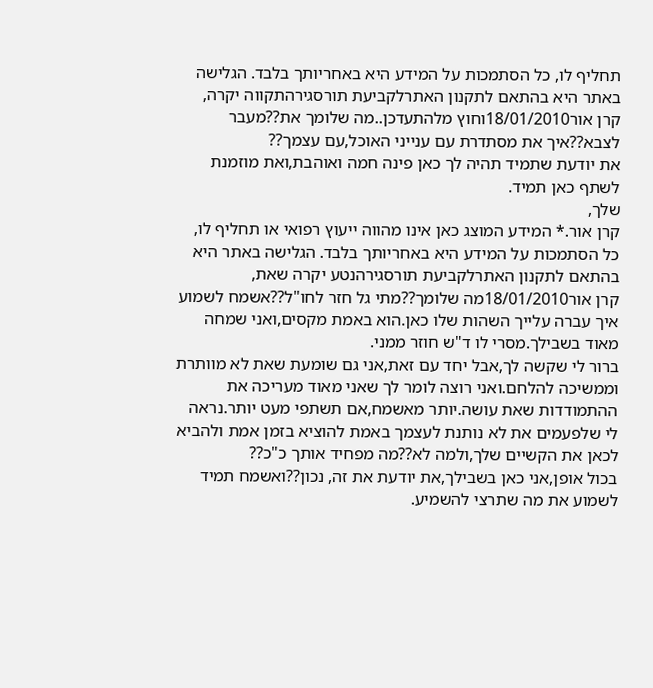תחליף לו, כל הסתמכות על המידע היא באחריותך בלבד. הגלישה באתר היא בהתאם לתקנון האתרלקביעת תורסגירהתקווה יקרה,
קרן אור18/01/2010וחוץ מלהתעדכן..מה שלומך את??מעבר לצבא??איך את מסתדרת עם ענייני האוכל,עם עצמך??
את יודעת שתמיד תהיה לך כאן פינה חמה ואוהבת,ואת מוזמנת לשתף כאן תמיד.
שלך,
קרן אור.* המידע המוצג כאן אינו מהווה ייעוץ רפואי או תחליף לו, כל הסתמכות על המידע היא באחריותך בלבד. הגלישה באתר היא בהתאם לתקנון האתרלקביעת תורסגירהנטע יקרה שאת,
קרן אור18/01/2010מה שלומך??מתי גל חזר לחו"ל??אשמח לשמוע איך עברה עלייך השהות שלו כאן.הוא באמת מקסים,ואני שמחה מאוד בשבילך.מסרי לו ד"ש חוזר ממני.
ברור לי שקשה לך,אבל יחד עם זאת,אני גם שומעת שאת לא מוותרת וממשיכה להלחם.ואני רוצה לומר לך שאני מאוד מעריכה את ההתמודדות שאת עושה.יותר מאשמח,אם תשתפי מעט יותר.נראה לי שלפעמים את לא נותנת לעצמך באמת להוציא בזמן אמת ולהביא לכאן את הקשיים שלך,ולמה לא??מה מפחיד אותך כ"כ??
בכול אופן,אני כאן בשבילך,את יודעת את זה, נכון??ואשמח תמיד לשמוע את מה שתרצי להשמיע.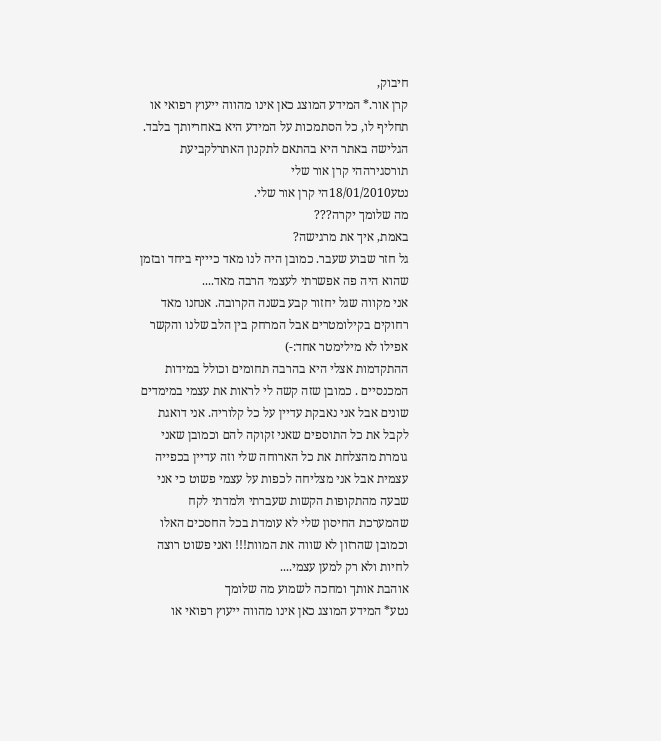חיבוק,
קרן אור.* המידע המוצג כאן אינו מהווה ייעוץ רפואי או תחליף לו, כל הסתמכות על המידע היא באחריותך בלבד. הגלישה באתר היא בהתאם לתקנון האתרלקביעת תורסגירההי קרן אור שלי
נטע18/01/2010הי קרן אור שלי.
מה שלומך יקרה???
באמת, איך את מרגישה?
גל חזר שבוע שעבר. כמובן היה לנו מאד כיייף ביחד ובזמן שהוא היה פה אפשרתי לעצמי הרבה מאד....
אני מקווה שגל יחזור קבע בשנה הקרובה. אנחנו מאד רחוקים בקילומטרים אבל המרחק בין הלב שלנו והקשר אפילו לא מילימטר אחד:-)
ההתקדמות אצלי היא בהרבה תחומים וכולל במידות המכנסיים . כמובן שזה קשה לי לראות את עצמי במימדים שונים אבל אני נאבקת עדיין על כל קלוריה. אני דואגת לקבל את כל התוספים שאני זקוקה להם וכמובן שאני גומרת מהצלחת את כל הארוחה שלי וזה עדיין בכפייה עצמית אבל אני מצליחה לכפות על עצמי פשוט כי אני שבעה מהתקופות הקשות שעברתי ולמדתי לקח שהמערכת החיסון שלי לא עומדת בכל החסכים האלו וכמובן שהרזון לא שווה את המוות!!! ואני פשוט רוצה לחיות ולא רק למען עצמי....
אוהבת אותך ומחכה לשמוע מה שלומך
נטע* המידע המוצג כאן אינו מהווה ייעוץ רפואי או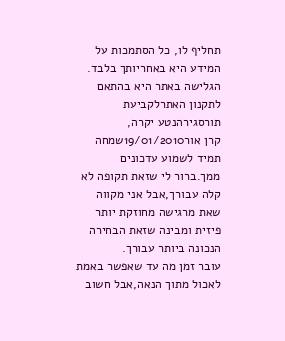תחליף לו, כל הסתמכות על המידע היא באחריותך בלבד. הגלישה באתר היא בהתאם לתקנון האתרלקביעת תורסגירהנטע יקרה,
קרן אור19/01/2010שמחה תמיד לשמוע עדכונים ממך.ברור לי שזאת תקופה לא קלה עבורך,אבל אני מקווה שאת מרגישה מחוזקת יותר פיזית ומבינה שזאת הבחירה הנכונה ביותר עבורך.
עובר זמן מה עד שאפשר באמת לאכול מתוך הנאה,אבל חשוב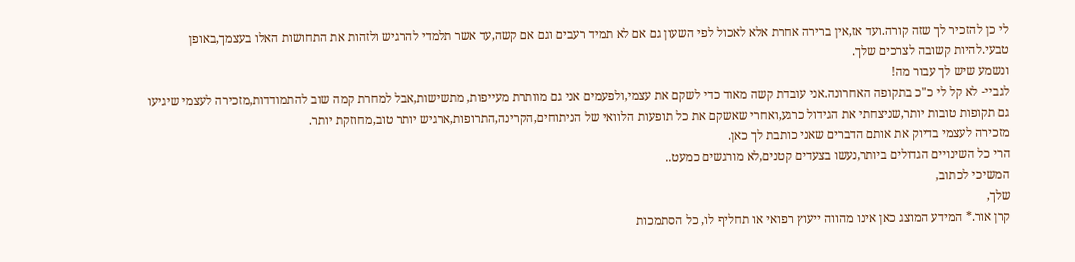לי כן להזכיר לך שזה קורה.ועד אז,אין ברירה אחרת אלא לאכול לפי השעון גם אם לא תמיד רעבים וגם אם קשה,עד אשר תלמדי להרגיש ולזהות את התחושות האלו בעצמך,באופן טבעי.להיות קשובה לצרכים שלך.
ונשמע שיש לך עבור מה!
לגביי- לא קל לי כ"כ בתקופה האחרונה.אני עובדת קשה מאוד כדי לשקם את עצמי,ולפעמים אני גם מוותרת מעייפות, מתשישות,אבל למחרת קמה שוב להתמודדות,מזכירה לעצמי שיגיעו גם תקופות טובות יותר,שניצחתי את הגידול כרגע,ואחרי שאשקם את כל תופעות הלוואי של הניתוחים,הקרינה,התרופות,ארגיש יותר טוב,מחוזקת יותר.
מזכירה לעצמי בדיוק את אותם הדברים שאני כותבת לך כאן.
הרי כל השינויים הגדולים ביותר,נעשו בצעדים קטנים,לא מורגשים כמעט..
המשיכי לכתוב,
שלך,
קרן אור.* המידע המוצג כאן אינו מהווה ייעוץ רפואי או תחליף לו, כל הסתמכות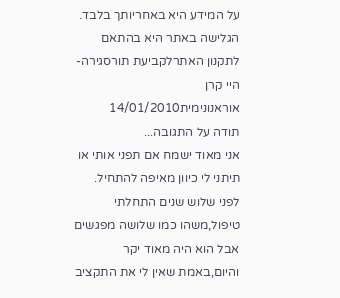על המידע היא באחריותך בלבד. הגלישה באתר היא בהתאם לתקנון האתרלקביעת תורסגירה- היי קרן אוראנונימית14/01/2010
תודה על התגובה...
אני מאוד ישמח אם תפני אותי או תיתני לי כיוון מאיפה להתחיל.
לפני שלוש שנים התחלתי טיפול,משהו כמו שלושה מפגשים אבל הוא היה מאוד יקר והיום,באמת שאין לי את התקציב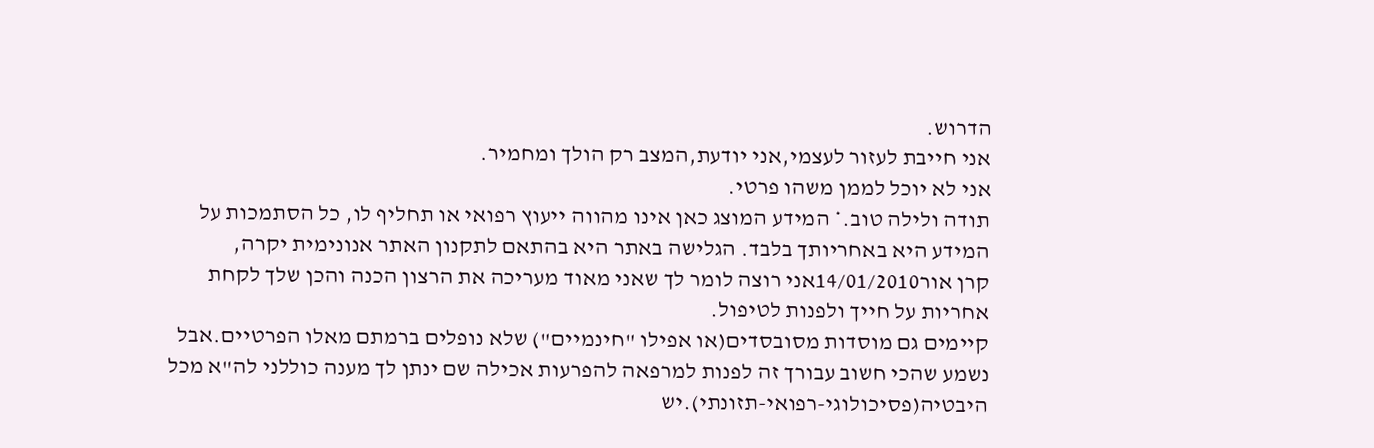הדרוש.
אני חייבת לעזור לעצמי,אני יודעת,המצב רק הולך ומחמיר.
אני לא יוכל לממן משהו פרטי.
תודה ולילה טוב.* המידע המוצג כאן אינו מהווה ייעוץ רפואי או תחליף לו, כל הסתמכות על המידע היא באחריותך בלבד. הגלישה באתר היא בהתאם לתקנון האתר אנונימית יקרה,
קרן אור14/01/2010אני רוצה לומר לך שאני מאוד מעריכה את הרצון הכנה והכן שלך לקחת אחריות על חייך ולפנות לטיפול.
קיימים גם מוסדות מסובסדים(או אפילו "חינמיים") שלא נופלים ברמתם מאלו הפרטיים.אבל נשמע שהכי חשוב עבורך זה לפנות למרפאה להפרעות אכילה שם ינתן לך מענה כוללני לה"א מכל היבטיה(פסיכולוגי-רפואי-תזונתי).יש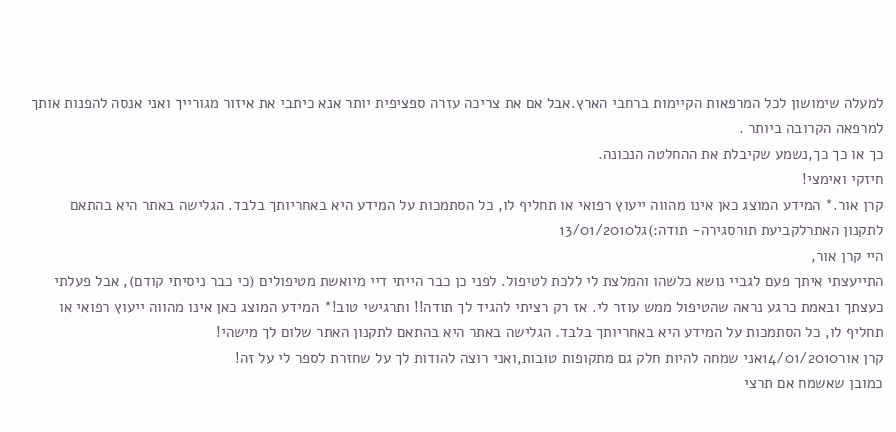למעלה שימושון לכל המרפאות הקיימות ברחבי הארץ.אבל אם את צריכה עזרה ספציפית יותר אנא כיתבי את איזור מגורייך ואני אנסה להפנות אותך למרפאה הקרובה ביותר .
כך או כך כך,נשמע שקיבלת את ההחלטה הנכונה.
חיזקי ואימצי!
קרן אור.* המידע המוצג כאן אינו מהווה ייעוץ רפואי או תחליף לו, כל הסתמכות על המידע היא באחריותך בלבד. הגלישה באתר היא בהתאם לתקנון האתרלקביעת תורסגירה- תודה:)גל13/01/2010
היי קרן אור,
התייעצתי איתך פעם לגביי נושא כלשהו והמלצת לי ללכת לטיפול. לפני כן כבר הייתי דיי מיואשת מטיפולים (כי כבר ניסיתי קודם), אבל פעלתי כעצתך ובאמת כרגע נראה שהטיפול ממש עוזר לי. אז רק רציתי להגיד לך תודה!! ותרגישי טוב!* המידע המוצג כאן אינו מהווה ייעוץ רפואי או תחליף לו, כל הסתמכות על המידע היא באחריותך בלבד. הגלישה באתר היא בהתאם לתקנון האתר שלום לך מישהי!
קרן אור14/01/2010אני שמחה להיות חלק גם מתקופות טובות,ואני רוצה להודות לך על שחזרת לספר לי על זה!
כמובן שאשמח אם תרצי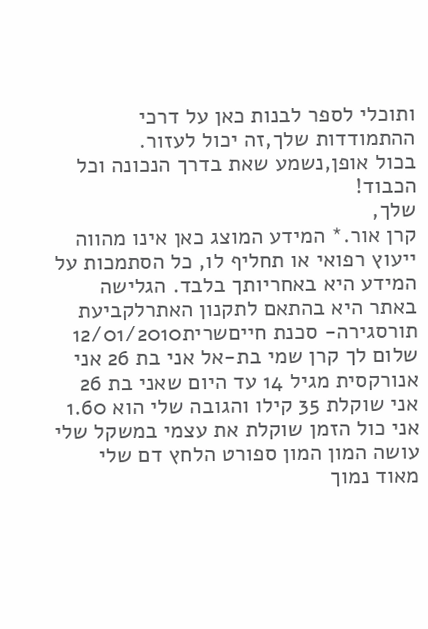ותוכלי לספר לבנות כאן על דרכי ההתמודדות שלך,זה יכול לעזור.
בכול אופן,נשמע שאת בדרך הנכונה וכל הכבוד!
שלך,
קרן אור.* המידע המוצג כאן אינו מהווה ייעוץ רפואי או תחליף לו, כל הסתמכות על המידע היא באחריותך בלבד. הגלישה באתר היא בהתאם לתקנון האתרלקביעת תורסגירה- סכנת חייםשרית12/01/2010
שלום לך קרן שמי בת-אל אני בת 26 אני אנורקסית מגיל 14 עד היום שאני בת 26 אני שוקלת 35 קילו והגובה שלי הוא 1.60 אני כול הזמן שוקלת את עצמי במשקל שלי עושה המון המון ספורט הלחץ דם שלי מאוד נמוך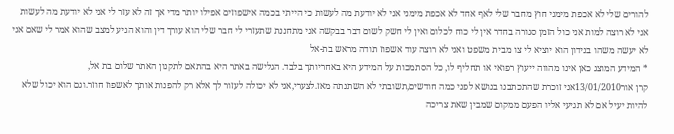להורים שלי לא אכפת מימני חוץ מחבר שלי לאף אחד לא אכפת מימני אני לא יודעת מה לעשות כי הייתי בכמה אישפוזים אפילו יותר מדי אך זה לא עזר לי אני לא יודעת מה לעשות אני לא רוצה למות אני כול הזמן סגורה בחדר אין לי כוח לכלום ואין לי חשק לשום דבר בבקשה אני מתחננת שתעזרי לי חבר שלי הוא עורך דין והוא הגיע למצב שהוא אמר לי שאם אני לא יעשה משהו בנידון הוא יוציא לי צו מבית משפט ואני לא רוצה עוד אשפוז תודה מראש בת-אל
* המידע המוצג כאן אינו מהווה ייעוץ רפואי או תחליף לו, כל הסתמכות על המידע היא באחריותך בלבד. הגלישה באתר היא בהתאם לתקנון האתר שלום בת אל,
קרן אור13/01/2010אני זוכרת שהתכתבנו בנושא לפני כמה חודשים,תשובתי לא השתנתה מאז.לצערי,אני לא יכולה לעזור לך אלא רק להפנות אותך לאשפוז חוזר.וגם הוא יכול שלא להיות יעיל אם לא תגיעי אליו הפעם ממקום שמבין שאת צריכה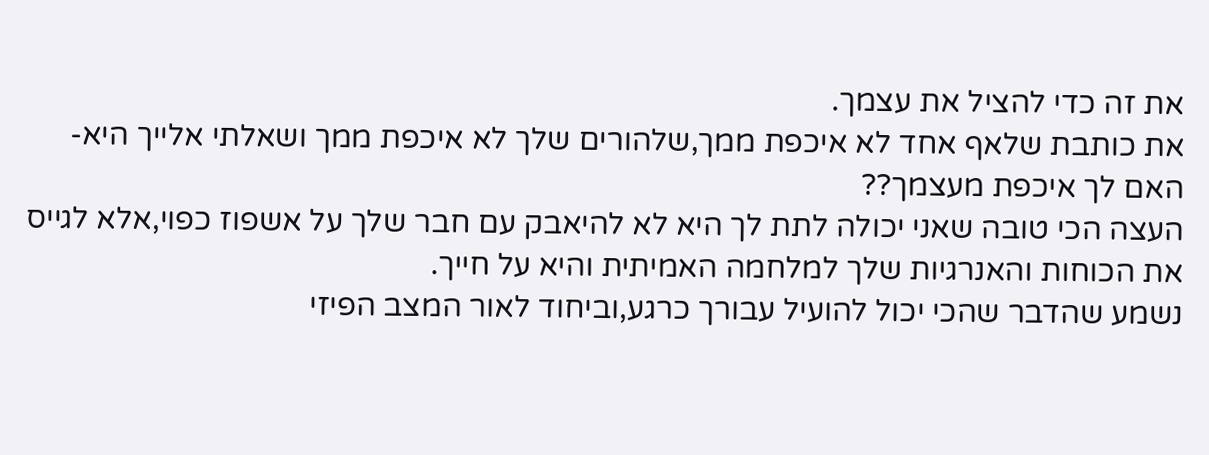את זה כדי להציל את עצמך.
את כותבת שלאף אחד לא איכפת ממך,שלהורים שלך לא איכפת ממך ושאלתי אלייך היא-האם לך איכפת מעצמך??
העצה הכי טובה שאני יכולה לתת לך היא לא להיאבק עם חבר שלך על אשפוז כפוי,אלא לגייס את הכוחות והאנרגיות שלך למלחמה האמיתית והיא על חייך.
נשמע שהדבר שהכי יכול להועיל עבורך כרגע,וביחוד לאור המצב הפיזי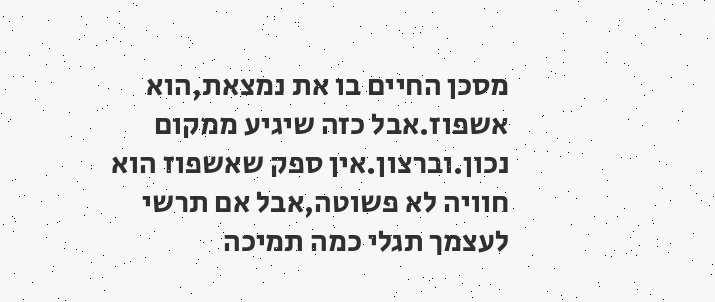מסכן החיים בו את נמצאת,הוא אשפוז.אבל כזה שיגיע ממקום נכון.וברצון.אין ספק שאשפוז הוא חוויה לא פשוטה,אבל אם תרשי לעצמך תגלי כמה תמיכה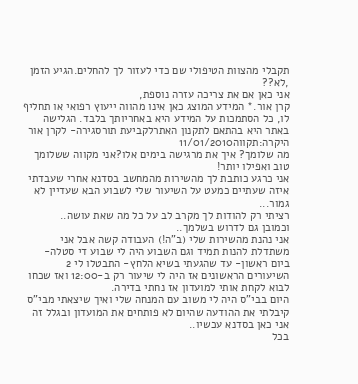תקבלי מהצוות הטיפולי שם כדי לעזור לך להחלים.הגיע הזמן ,לא??
אני כאן אם את צריכה עזרה נוספת,
קרן אור.* המידע המוצג כאן אינו מהווה ייעוץ רפואי או תחליף לו, כל הסתמכות על המידע היא באחריותך בלבד. הגלישה באתר היא בהתאם לתקנון האתרלקביעת תורסגירה- לקרן אור היקרה:תקווה11/01/2010
מה שלומך? איך את מרגישה בימים אלו?אני מקווה ששלומך טוב ואפילו יותר!
אני כרגע כותבת לך מהשירות מהמחשב בסדנא אחרי שעבדתי איזה שעתיים כמעט על השיעור שלי לשבוע הבא שעדיין לא גמור...
רציתי רק להודות לך מקרב לב על כל מה שאת עושה..
וכמובן גם לדרוש בשלמך..
אני נהנת מהשירות שלי (ב"ה!) העבודה קשה אבל אני משתדלת להנות תמיד וגם השבוע היה לי שבוע די סטלה- ביום ראשון- עד שהגעתי בשיא הלחץ- התבטלו לי 2 השיעורים הראשונים אז היה לי שיעור רק ב-12:00 ואז שכחו לבוא לקחת אותי למועדון אז נחתי בדירה.
היום בבי"ס היה לי משוב עם המנחה שלי ואיך שיצאתי מבי"ס קיבלתי את ההודעה שהיום לא פותחים את המועדון ובגלל זה אני כאן בסדנא עכשיו..
בכל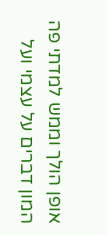אופן הולך וממש למדתי פה המון דברים על עצמי ועל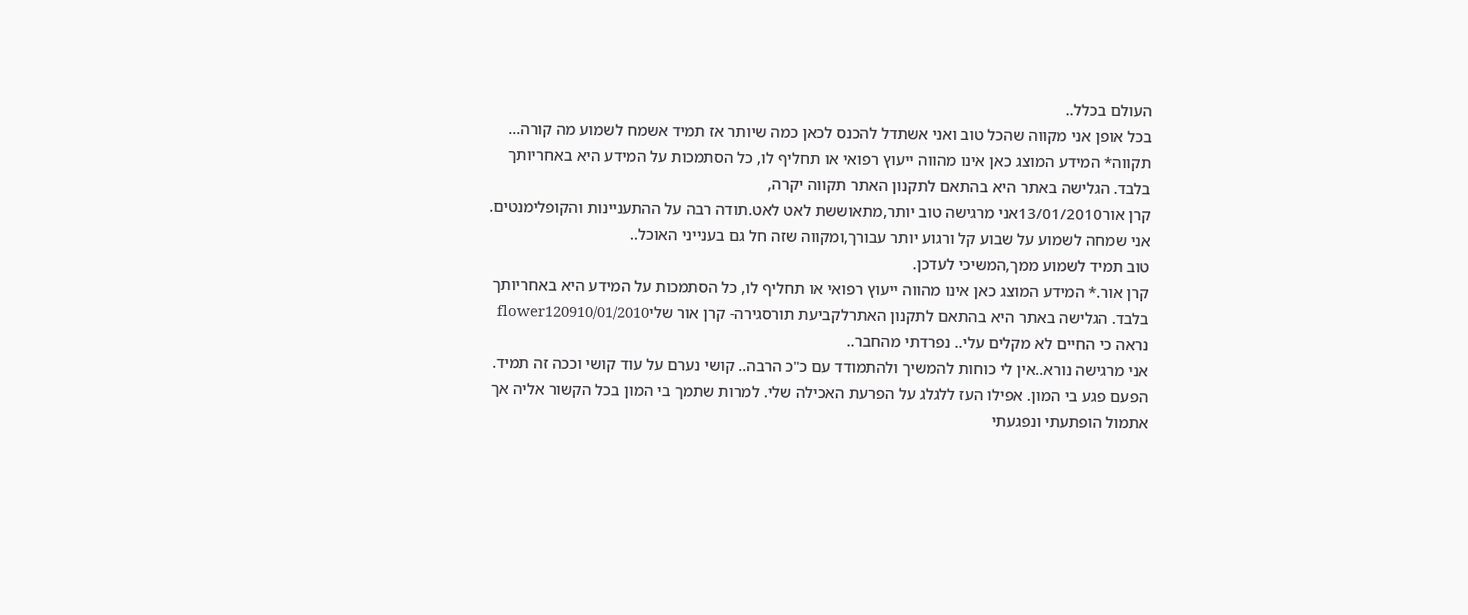העולם בכלל..
בכל אופן אני מקווה שהכל טוב ואני אשתדל להכנס לכאן כמה שיותר אז תמיד אשמח לשמוע מה קורה...
תקווה* המידע המוצג כאן אינו מהווה ייעוץ רפואי או תחליף לו, כל הסתמכות על המידע היא באחריותך בלבד. הגלישה באתר היא בהתאם לתקנון האתר תקווה יקרה,
קרן אור13/01/2010אני מרגישה טוב יותר,מתאוששת לאט לאט.תודה רבה על ההתעניינות והקופלימנטים.
אני שמחה לשמוע על שבוע קל ורגוע יותר עבורך,ומקווה שזה חל גם בענייני האוכל..
טוב תמיד לשמוע ממך,המשיכי לעדכן.
קרן אור.* המידע המוצג כאן אינו מהווה ייעוץ רפואי או תחליף לו, כל הסתמכות על המידע היא באחריותך בלבד. הגלישה באתר היא בהתאם לתקנון האתרלקביעת תורסגירה- קרן אור שליflower120910/01/2010
נראה כי החיים לא מקלים עלי.. נפרדתי מהחבר..
אני מרגישה נורא..אין לי כוחות להמשיך ולהתמודד עם כ"כ הרבה.. קושי נערם על עוד קושי וככה זה תמיד.
הפעם פגע בי המון. אפילו העז ללגלג על הפרעת האכילה שלי. למרות שתמך בי המון בכל הקשור אליה אך אתמול הופתעתי ונפגעתי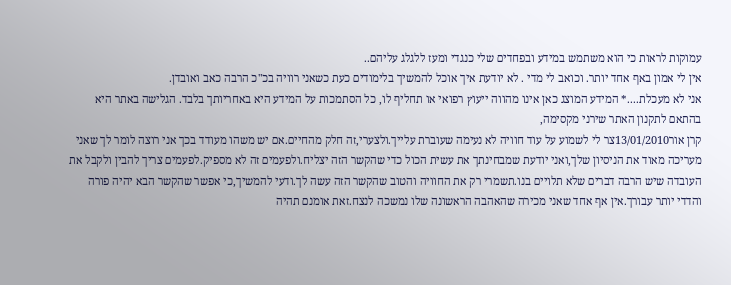עמוקות לראות כי הוא משתמש במידע ובפחדים שלי כנגדי ומעז ללגלג עליהם..
אין לי אמון באף אחד יותר. וכואב לי מדי . לא יודעת איך אוכל להמשיך בלימודים כעת כשאני רוויה בכ"כ הרבה כאב ואובדן.
אני לא מעכלת....* המידע המוצג כאן אינו מהווה ייעוץ רפואי או תחליף לו, כל הסתמכות על המידע היא באחריותך בלבד. הגלישה באתר היא בהתאם לתקנון האתר שירני מקסימה,
קרן אור13/01/2010צר לי לשמוע על עוד חוויה לא נעימה שעוברת עלייך.ולצערי,זה חלק מהחיים.אם יש משהו מעודד בכך אני רוצה לומר לך שאני מעריכה מאוד את הניסיון שלך,ואני יודעת שמבחינתך את עשית הכול כדי שהקשר הזה יצליח.ולפעמים זה לא מספיק.לפעמים צריך להבין ולקבל את העובדה שיש הרבה דברים שלא תלויים בנו.תשמרי רק את החוויה והטוב שהקשר הזה עשה לך.ודעי להמשיך,כי אפשר שהקשר הבא יהיה פורה והדדי יותר עבורך.אין אף אחד שאני מכירה שהאהבה הראשונה שלו נמשכה לנצח.זאת אומנם תהיה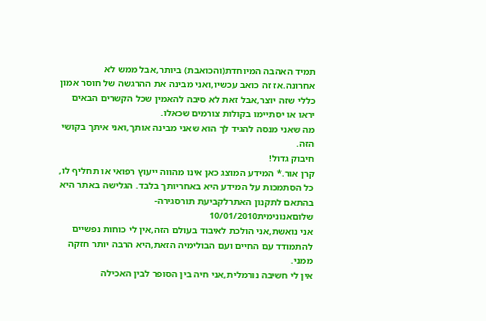תמיד האהבה המיוחדת(והכואבת) ביותר,אבל ממש לא אחרונה.אז זה כואב עכשיו,ואני מבינה את ההרגשה של חוסר אמון כללי שזה יוצר,אבל זאת לא סיבה להאמין שכל הקשרים הבאים יראו או יסתיימו בקולות צורמים שכאלו.
מה שאני מנסה להגיד לך הוא שאני מבינה אותך,ואני איתך בקושי הזה.
חיבוק גדול!
קרן אור.* המידע המוצג כאן אינו מהווה ייעוץ רפואי או תחליף לו, כל הסתמכות על המידע היא באחריותך בלבד. הגלישה באתר היא בהתאם לתקנון האתרלקביעת תורסגירה- שלוםאנונימית10/01/2010
אני נואשת,אני הולכת לאיבוד בעולם הזה,אין לי כוחות נפשיים להתמודד עם החיים ועם הבולימיה הזאת,היא הרבה יותר חזקה ממני.
אין לי חשיבה נורמלית,אני חיה בין הסופר לבין האכילה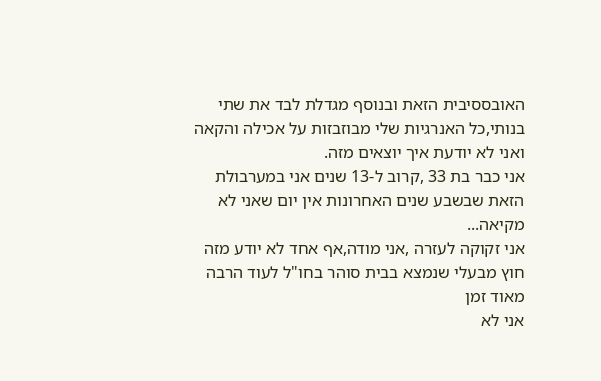האובססיבית הזאת ובנוסף מגדלת לבד את שתי בנותי,כל האנרגיות שלי מבוזבזות על אכילה והקאה ואני לא יודעת איך יוצאים מזה.
אני כבר בת 33 ,קרוב ל-13 שנים אני במערבולת הזאת שבשבע שנים האחרונות אין יום שאני לא מקיאה...
אני זקוקה לעזרה ,אני מודה,אף אחד לא יודע מזה חוץ מבעלי שנמצא בבית סוהר בחו"ל לעוד הרבה מאוד זמן
אני לא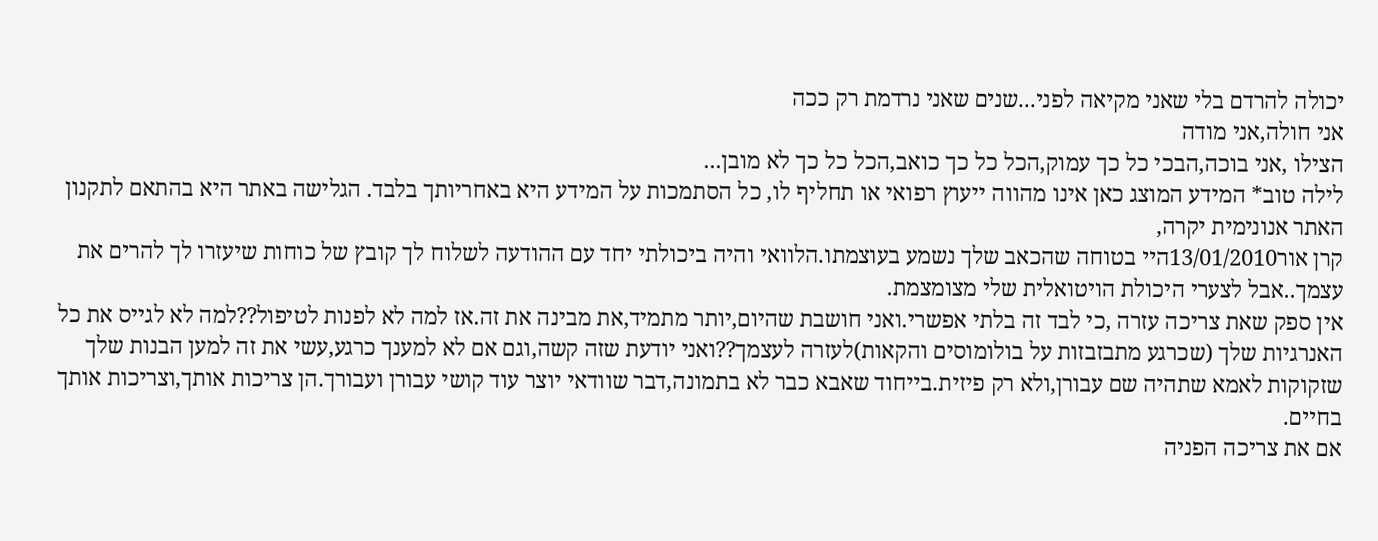יכולה להרדם בלי שאני מקיאה לפני...שנים שאני נרדמת רק ככה
אני חולה,אני מודה
הצילו ,אני בוכה,הבכי כל כך עמוק,הכל כל כך כואב,הכל כל כך לא מובן...
לילה טוב* המידע המוצג כאן אינו מהווה ייעוץ רפואי או תחליף לו, כל הסתמכות על המידע היא באחריותך בלבד. הגלישה באתר היא בהתאם לתקנון האתר אנונימית יקרה,
קרן אור13/01/2010היי בטוחה שהכאב שלך נשמע בעוצמתו.הלוואי והיה ביכולתי יחד עם ההודעה לשלוח לך קובץ של כוחות שיעזרו לך להרים את עצמך..אבל לצערי היכולת הויטואלית שלי מצומצמת.
אין ספק שאת צריכה עזרה ,כי לבד זה בלתי אפשרי.ואני חושבת שהיום,יותר מתמיד,את מבינה את זה.אז למה לא לפנות לטיפול??למה לא לגייס את כל האנרגיות שלך (שכרגע מתבזבזות על בולומוסים והקאות)לעזרה לעצמך??ואני יודעת שזה קשה,וגם אם לא למענך כרגע,עשי את זה למען הבנות שלך שזקוקות לאמא שתהיה שם עבורן,ולא רק פיזית.בייחוד שאבא כבר לא בתמונה,דבר שוודאי יוצר עוד קושי עבורן ועבורך.הן צריכות אותך,וצריכות אותך בחיים.
אם את צריכה הפניה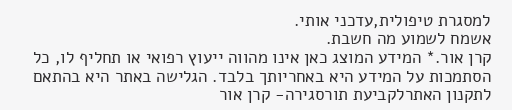למסגרת טיפולית,עדכני אותי.
אשמח לשמוע מה חשבת.
קרן אור.* המידע המוצג כאן אינו מהווה ייעוץ רפואי או תחליף לו, כל הסתמכות על המידע היא באחריותך בלבד. הגלישה באתר היא בהתאם לתקנון האתרלקביעת תורסגירה- קרן אור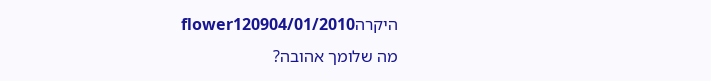היקרהflower120904/01/2010
מה שלומך אהובה?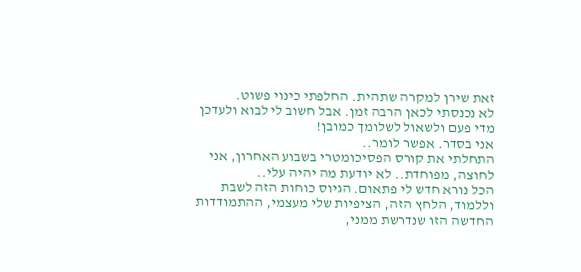זאת שירן למקרה שתהית. החלפתי כינוי פשוט.
לא נכנסתי לכאן הרבה זמן. אבל חשוב לי לבוא ולעדכן מדי פעם ולשאול לשלומך כמובן!
אני בסדר. אפשר לומר..
התחלתי את קורס הפסיכומטרי בשבוע האחרון, אני לחוצה, מפוחדת.. לא יודעת מה יהיה עלי..
הכל נורא חדש לי פתאום. הגיוס כוחות הזה לשבת וללמוד, הלחץ הזה, הציפיות שלי מעצמי, ההתמודדות החדשה הזו שנדרשת ממני,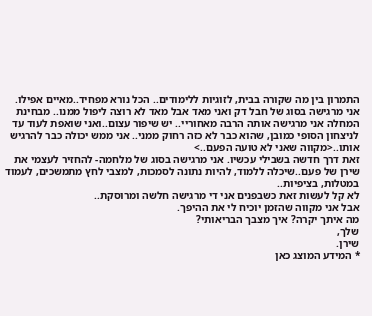התמרון בין מה שקורה בבית, לזוגיות ללימודים.. הכל נורא מפחיד..מאיים אפילו.
אני מרגישה בסוג של חבל דק ואני מאד אבל מאד לא רוצה ליפול ממנו.. מבחינת המחלה אני מרגישה אותה הרבה מאחוריי.. יש שיפור עצום..ואני שואפת לעוד עד לניצחון הסופי כמובן, שהוא כבר לא כזה רחוק ממני.. אני ממש יכולה כבר להרגיש אותו..<מקווה שאני לא טועה הפעם..>
זאת דרך חדשה בשבילי עכשיו. אני מרגישה בסוג של מלחמה- להחזיר לעצמי את שירן של פעם..שיכלה ללמוד, להיות נתונה לסמכות, למצבי לחץ מתמשכים, לעמוד במטלות, בציפיות..
לא קל לעשות זאת כשבפנים אני די מרגישה חלשה ומרוסקת..
אבל אני מקווה שהזמן יוכיח לי את ההיפך.
מה איתך יקרה? איך מצבך הבריאותי?
שלך,
שירן.
* המידע המוצג כאן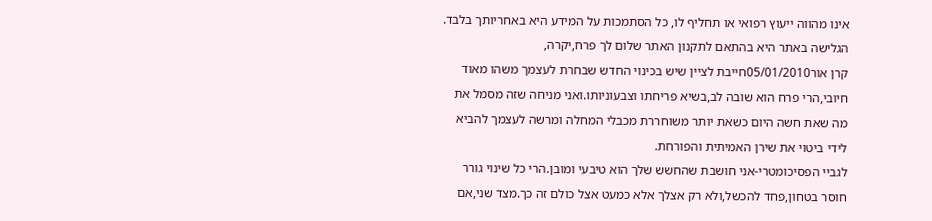אינו מהווה ייעוץ רפואי או תחליף לו, כל הסתמכות על המידע היא באחריותך בלבד. הגלישה באתר היא בהתאם לתקנון האתר שלום לך פרח,יקרה,
קרן אור05/01/2010חייבת לציין שיש בכינוי החדש שבחרת לעצמך משהו מאוד חיובי,הרי פרח הוא שובה לב,בשיא פריחתו וצבעוניותו.ואני מניחה שזה מסמל את מה שאת חשה היום כשאת יותר משוחררת מכבלי המחלה ומרשה לעצמך להביא לידי ביטוי את שירן האמיתית והפורחת.
לגביי הפסיכומטרי-אני חושבת שהחשש שלך הוא טיבעי ומובן.הרי כל שינוי גורר חוסר בטחון,פחד להכשל,ולא רק אצלך אלא כמעט אצל כולם זה כך.מצד שני,אם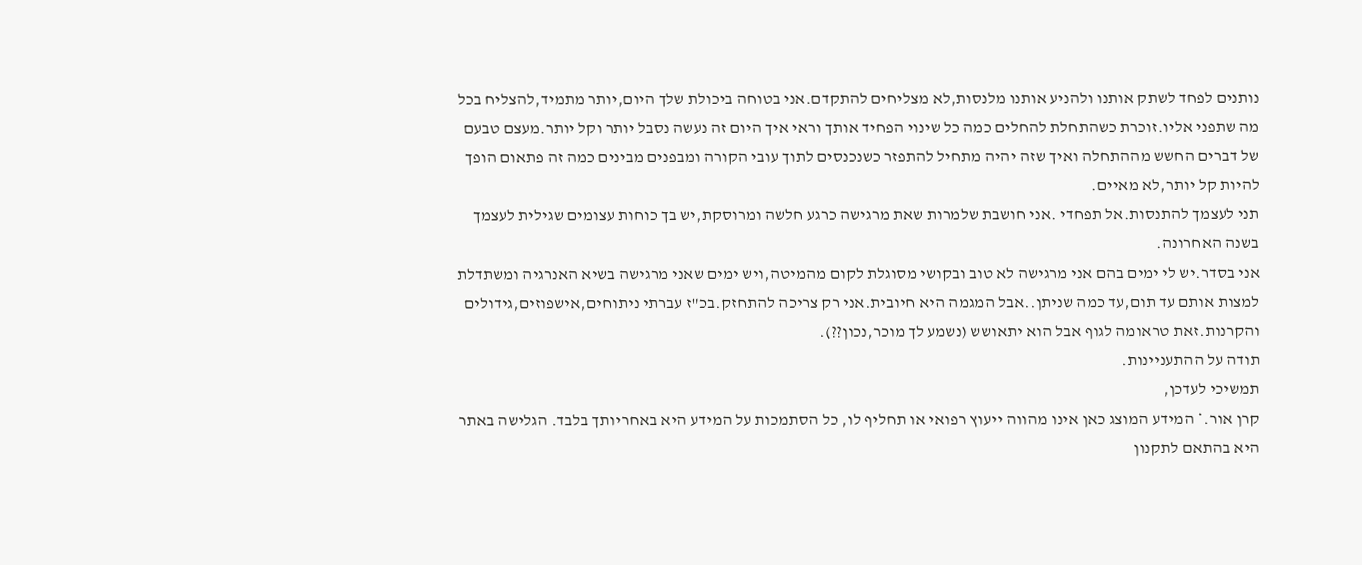נותנים לפחד לשתק אותנו ולהניע אותנו מלנסות,לא מצליחים להתקדם.אני בטוחה ביכולת שלך היום,יותר מתמיד,להצליח בכל מה שתפני אליו.זוכרת כשהתחלת להחלים כמה כל שינוי הפחיד אותך וראי איך היום זה נעשה נסבל יותר וקל יותר.מעצם טבעם של דברים החשש מההתחלה ואיך שזה יהיה מתחיל להתפזר כשנכנסים לתוך עובי הקורה ומבפנים מבינים כמה זה פתאום הופך להיות קל יותר,לא מאיים.
תני לעצמך להתנסות.אל תפחדי .אני חושבת שלמרות שאת מרגישה כרגע חלשה ומרוסקת,יש בך כוחות עצומים שגילית לעצמך בשנה האחרונה.
אני בסדר.יש לי ימים בהם אני מרגישה לא טוב ובקושי מסוגלת לקום מהמיטה,ויש ימים שאני מרגישה בשיא האנרגיה ומשתדלת למצות אותם עד תום,עד כמה שניתן..אבל המגמה היא חיובית.אני רק צריכה להתחזק.בכ"ז עברתי ניתוחים,אישפוזים,גידולים והקרנות.זאת טראומה לגוף אבל הוא יתאושש (נשמע לך מוכר,נכון??).
תודה על ההתעניינות.
תמשיכי לעדכן,
קרן אור.* המידע המוצג כאן אינו מהווה ייעוץ רפואי או תחליף לו, כל הסתמכות על המידע היא באחריותך בלבד. הגלישה באתר היא בהתאם לתקנון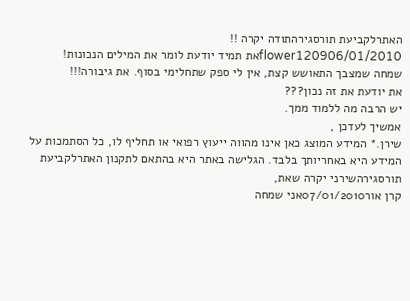האתרלקביעת תורסגירהתודה יקרה !!
flower120906/01/2010את תמיד יודעת לומר את המילים הנכונות!
שמחה שמצבך התאושש קצת, אין לי ספק שתחלימי בסוף. את גיבורה!!!
את יודעת את זה נכון???
יש הרבה מה ללמוד ממך.
אמשיך לעדכן ,
שירן.* המידע המוצג כאן אינו מהווה ייעוץ רפואי או תחליף לו, כל הסתמכות על המידע היא באחריותך בלבד. הגלישה באתר היא בהתאם לתקנון האתרלקביעת תורסגירהשירני יקרה שאת,
קרן אור07/01/2010אני שמחה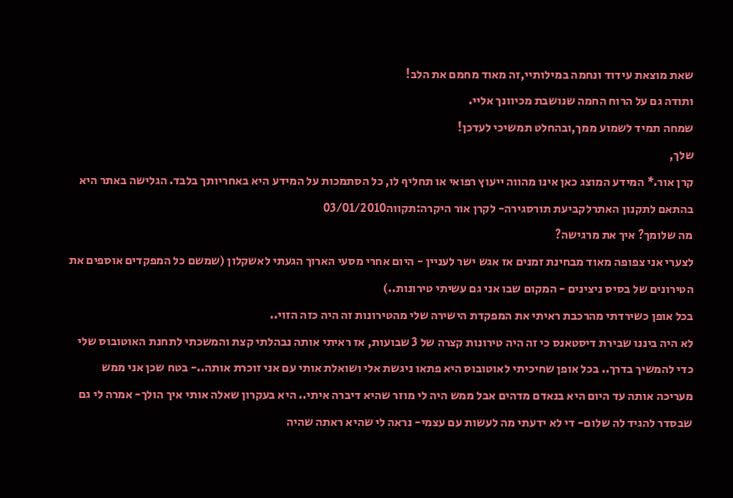שאת מוצאת עידוד ונחמה במילותיי,זה מאוד מחמם את הלב!
ותודה גם על הרוח החמה שנושבת מכיוונך אליי.
שמחה תמיד לשמוע ממך,ובהחלט תמשיכי לעדכן!
שלך,
קרן אור.* המידע המוצג כאן אינו מהווה ייעוץ רפואי או תחליף לו, כל הסתמכות על המידע היא באחריותך בלבד. הגלישה באתר היא בהתאם לתקנון האתרלקביעת תורסגירה- לקרן אור היקרה:תקווה03/01/2010
מה שלומך? איך את מרגישה?
לצערי אני צפופה מאוד מבחינת זמנים אז אגש ישר לעניין - היום אחרי מסעי הארוך הגעתי לאשקלון (שמשם כל המפקדים אוספים את הטירונים של בסיס ניצינים - המקום שבו אני גם עשיתי טירונות..)
בכל אופן כשירדתי מהרכבת ראיתי את המפקדת הישירה שלי מהטירונות זה היה כזה הזוי..
לא היה ביננו שבירת דיסטאנס כי זה היה טירונות קצרה של 3 שבועות, אז ראיתי אותה נבהלתי קצת והמשכתי לתחנת האוטובוס שלי כדי להמשיך בדרך.. בכל אופן שחיכיתי לאוטובוס היא פתאו ניגשת אלי ושואלת אותי עם אני זוכרת אותה..- בטח שכן אני ממש מעריכה אותה עד היום היא בנאדם מדהים אבל ממש היה לי מוזר שהיא דיברה איתי.. היא בעקרון שאלה אותי איך הולך- אמרה לי גם שבסדר להגיד לה שלום- די לא ידעתי מה לעשות עם עצמי- נראה לי שהיא ראתה שהיה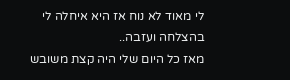לי מאוד לא נוח אז היא איחלה לי בהצלחה ועזבה..
מאז כל היום שלי היה קצת משובש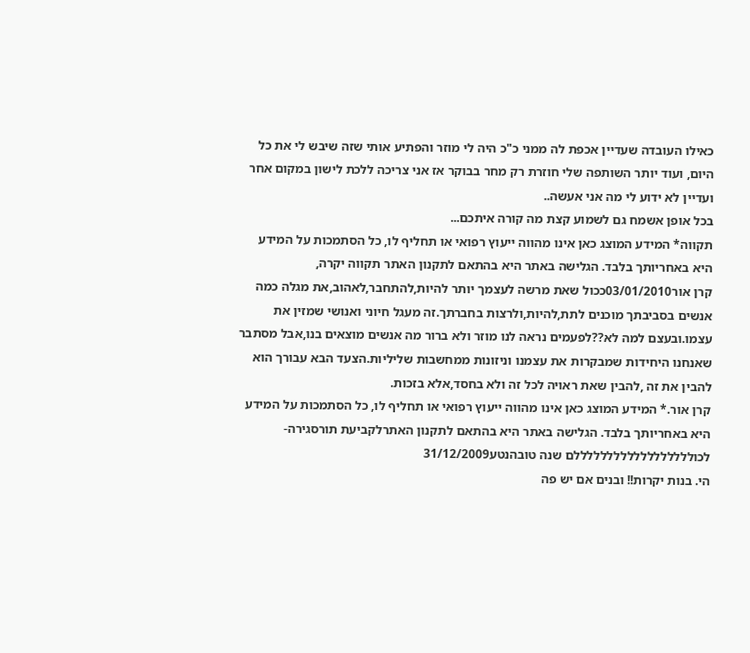כאילו העובדה שעדיין אכפת לה ממני כ"כ היה לי מוזר והפתיע אותי שזה שיבש לי את כל היום, ועוד יותר השותפה שלי חוזרת רק מחר בבוקר אז אני צריכה ללכת לישון במקום אחר ועדיין לא ידוע לי מה אני אעשה..
בכל אופן אשמח גם לשמוע קצת מה קורה איתכם...
תקווה* המידע המוצג כאן אינו מהווה ייעוץ רפואי או תחליף לו, כל הסתמכות על המידע היא באחריותך בלבד. הגלישה באתר היא בהתאם לתקנון האתר תקווה יקרה,
קרן אור03/01/2010ככול שאת מרשה לעצמך יותר להיות,להתחבר,לאהוב,את מגלה כמה אנשים בסביבתך מוכנים לתת,להיות,ולרצות בחברתך.זה מעגל חיוני ואנושי שמזין את עצמו.ובעצם למה לא??לפעמים נראה לנו מוזר ולא ברור מה אנשים מוצאים בנו,אבל מסתבר שאנחנו היחידות שמבקרות את עצמנו וניזונות ממחשבות שליליות.הצעד הבא עבורך הוא להבין את זה ,להבין שאת ראויה לכל זה ולא בחסד,אלא בזכות.
קרן אור.* המידע המוצג כאן אינו מהווה ייעוץ רפואי או תחליף לו, כל הסתמכות על המידע היא באחריותך בלבד. הגלישה באתר היא בהתאם לתקנון האתרלקביעת תורסגירה- לכוללללללללללללללללללם שנה טובהנטע31/12/2009
הי. בנות יקרות!! ובנים אם יש פה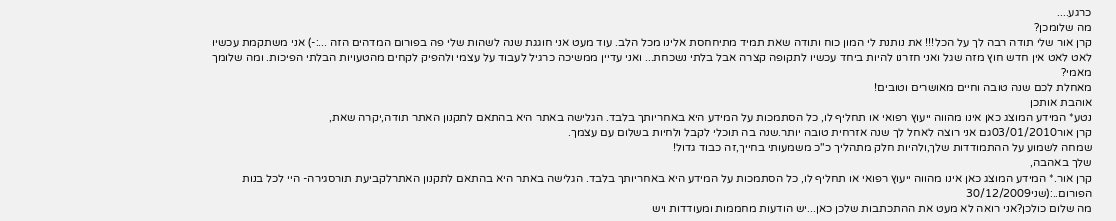כרגע....
מה שלומכן?
קרן אור שלי תודה רבה לך על הכל!!! את נותנת לי המון כוח ותודה שאת תמיד מתיחחסת אלינו מכל הלב. עוד מעט אני חוגגת שנה לשהות שלי פה בפורום המדהים הזה ...:-) אני משתקמת עכשיו לאט לאט אין חדש חוץ מזה שגל ואני חזרנו להיות ביחד עכשיו לתקופה קצרה אבל בלתי נשכחת... ואני עדיין ממשיכה כרגיל לעבוד על עצמי ולהפיק לקחים מהטעויות הבלתי הפיכות. ומה שלומך מאמי?
מאחלת לכם שנה טובה וחיים מאושרים וטובים!
אוהבת אותכן
נטע* המידע המוצג כאן אינו מהווה ייעוץ רפואי או תחליף לו, כל הסתמכות על המידע היא באחריותך בלבד. הגלישה באתר היא בהתאם לתקנון האתר תודה,יקרה שאת,
קרן אור03/01/2010גם אני רוצה לאחל לך שנה אזרחית טובה יותר.שנה בה תוכלי לקבל ולחיות בשלום עם עצמך.
שמחה לשמוע על ההתמודדות שלך,ולהיות חלק מתהליך כ"כ משמעותי בחייך,זה כבוד גדול!
שלך באהבה,
קרן אור.* המידע המוצג כאן אינו מהווה ייעוץ רפואי או תחליף לו, כל הסתמכות על המידע היא באחריותך בלבד. הגלישה באתר היא בהתאם לתקנון האתרלקביעת תורסגירה- היי לכל בנות הפורום..:(שני30/12/2009
מה שלום כולכן?אני רואה לא מעט את ההתכתבות שלכן כאן...יש הודעות מחממות ומעודדות ויש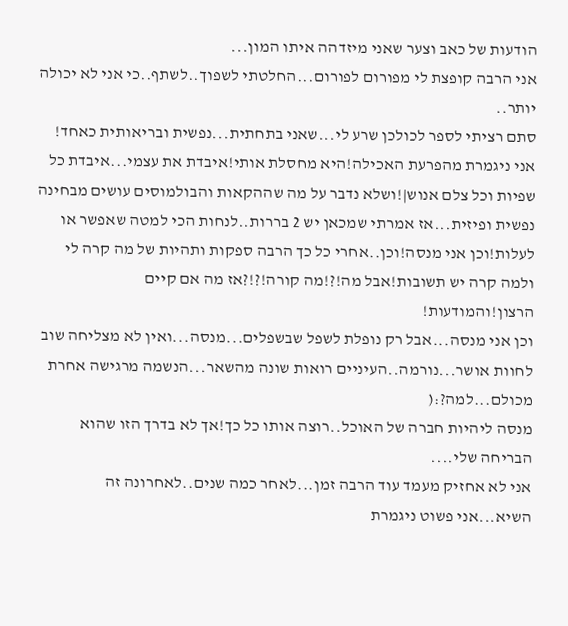הודעות של כאב וצער שאני מיזדהה איתו המון...
אני הרבה קופצת לי מפורום לפורום...החלטתי לשפוך..לשתף..כי אני לא יכולה יותר..
סתם רציתי לספר לכולכן שרע לי...שאני בתחתית...נפשית ובריאותית כאחד!
אני ניגמרת מהפרעת האכילה!היא מחסלת אותי!איבדת את עצמי...איבדת כל שפיות וכל צלם אנוש|!ושלא נדבר על מה שההקאות והבולמוסים עושים מבחינה נפשית ופיזית...אז אמרתי שמכאן יש 2 בררות..לנחות הכי למטה שאפשר או לעלות!וכן אני מנסה!וכן..אחרי כל כך הרבה ספקות ותהיות של מה קרה לי ולמה קרה יש תשובות!אבל מה!?!מה קורה!?!?אז מה אם קיים הרצון!והמודעות!
וכן אני מנסה...אבל רק נופלת לשפל שבשפלים...מנסה...ואין לא מצליחה שוב לחוות אושר...נורמה..העיניים רואות שונה מהשאר...הנשמה מרגישה אחרת מכולם...למה?:(
מנסה ליהיות חברה של האוכל..רוצה אותו כל כך!אך לא בדרך הזו שהוא הבריחה שלי....
אני לא אחזיק מעמד עוד הרבה זמן...לאחר כמה שנים..לאחרונה זה השיא...אני פשוט ניגמרת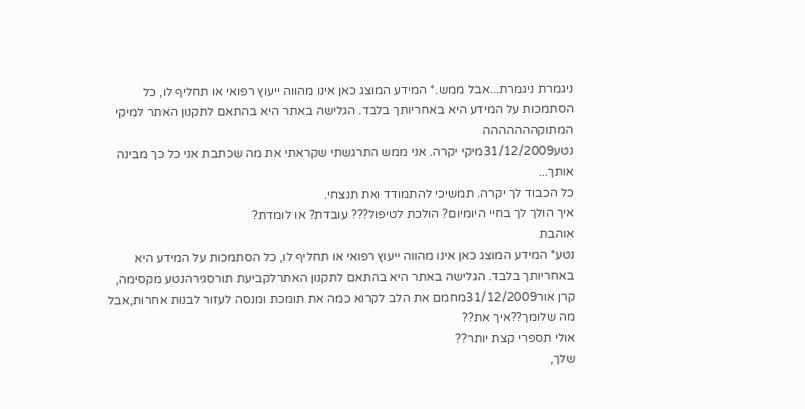ניגמרת ניגמרת...אבל ממש.* המידע המוצג כאן אינו מהווה ייעוץ רפואי או תחליף לו, כל הסתמכות על המידע היא באחריותך בלבד. הגלישה באתר היא בהתאם לתקנון האתר למיקי המתוקההההההה
נטע31/12/2009מיקי יקרה. אני ממש התרגשתי שקראתי את מה שכתבת אני כל כך מבינה אותך...
כל הכבוד לך יקרה. תמשיכי להתמודד ואת תנצחי.
איך הולך לך בחיי היומיום? הולכת לטיפול??? עובדת? או לומדת?
אוהבת
נטע* המידע המוצג כאן אינו מהווה ייעוץ רפואי או תחליף לו, כל הסתמכות על המידע היא באחריותך בלבד. הגלישה באתר היא בהתאם לתקנון האתרלקביעת תורסגירהנטע מקסימה,
קרן אור31/12/2009מחמם את הלב לקרוא כמה את תומכת ומנסה לעזור לבנות אחרות,אבל מה שלומך??איך את??
אולי תספרי קצת יותר??
שלך,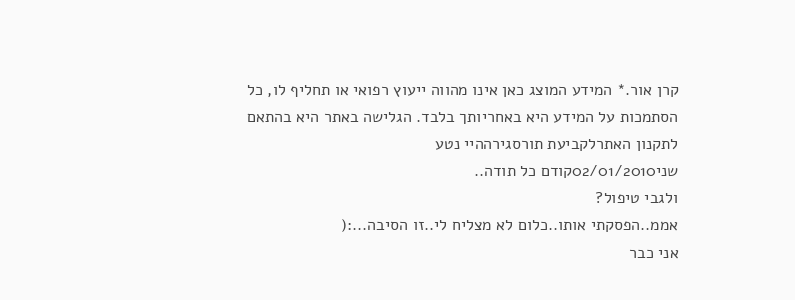קרן אור.* המידע המוצג כאן אינו מהווה ייעוץ רפואי או תחליף לו, כל הסתמכות על המידע היא באחריותך בלבד. הגלישה באתר היא בהתאם לתקנון האתרלקביעת תורסגירההיי נטע
שני02/01/2010קודם כל תודה..
ולגבי טיפול?
אממ..הפסקתי אותו..כלום לא מצליח לי..זו הסיבה...:(
אני כבר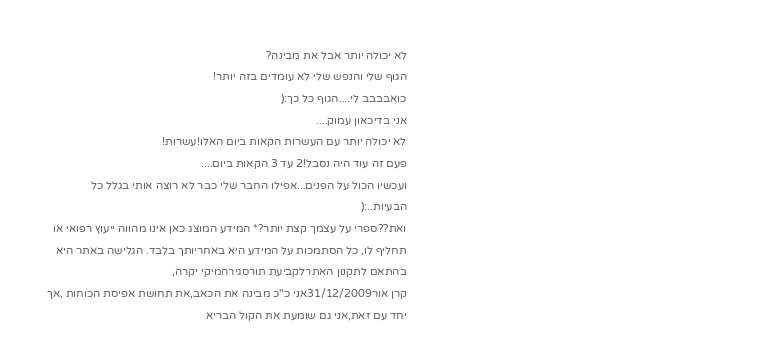לא יכולה יותר אבל את מבינה?
הגוף שלי והנפש שלי לא עומדים בזה יותר!
כואבבבב לי....הגוף כל כך:(
אני בדיכאון עמוק....
לא יכולה יותר עם העשרות הקאות ביום האלו!עשרות!
פעם זה עוד היה נסבל!2 עד 3 הקאות ביום....
ועכשיו הכול על הפנים...אפילו החבר שלי כבר לא רוצה אותי בגלל כל הבעיות..:(
ואת??ספרי על עצמך קצת יותר?* המידע המוצג כאן אינו מהווה ייעוץ רפואי או תחליף לו, כל הסתמכות על המידע היא באחריותך בלבד. הגלישה באתר היא בהתאם לתקנון האתרלקביעת תורסגירהמיקי יקרה,
קרן אור31/12/2009אני כ"כ מבינה את הכאב,את תחושת אפיסת הכוחות ,אך יחד עם זאת,אני גם שומעת את הקול הבריא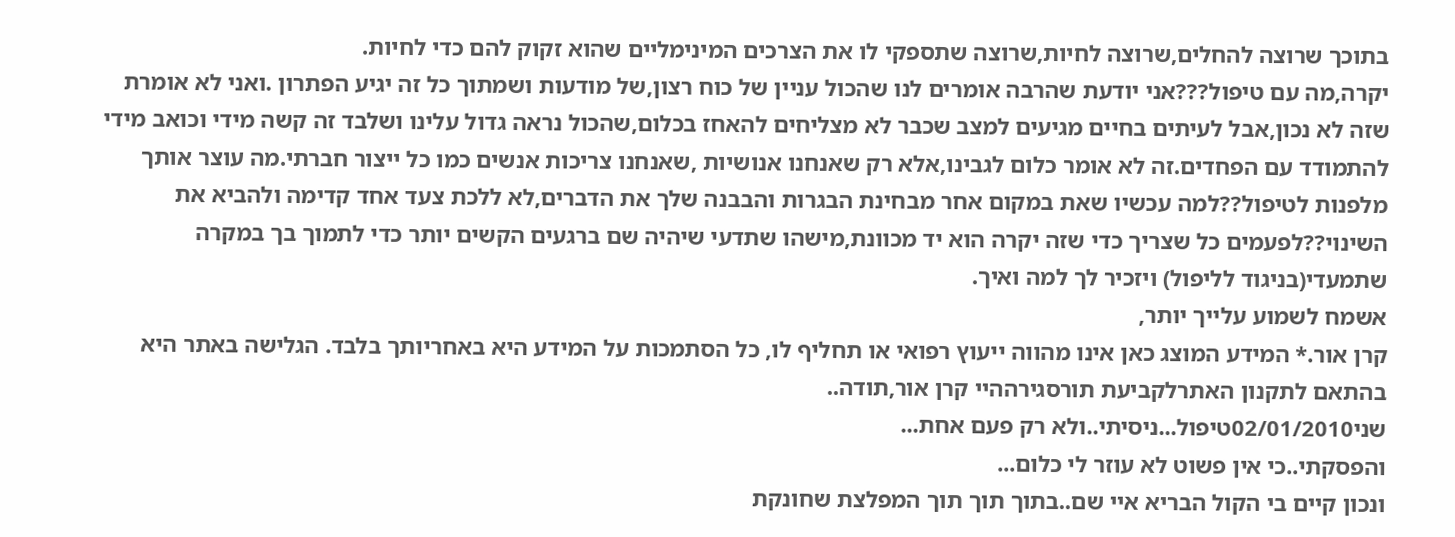בתוכך שרוצה להחלים,שרוצה לחיות,שרוצה שתספקי לו את הצרכים המינימליים שהוא זקוק להם כדי לחיות.
יקרה,מה עם טיפול???אני יודעת שהרבה אומרים לנו שהכול עניין של כוח רצון,של מודעות ושמתוך כל זה יגיע הפתרון .ואני לא אומרת שזה לא נכון,אבל לעיתים בחיים מגיעים למצב שכבר לא מצליחים להאחז בכלום,שהכול נראה גדול עלינו ושלבד זה קשה מידי וכואב מידי להתמודד עם הפחדים.זה לא אומר כלום לגבינו,אלא רק שאנחנו אנושיות ,שאנחנו צריכות אנשים כמו כל ייצור חברתי.מה עוצר אותך מלפנות לטיפול??למה עכשיו שאת במקום אחר מבחינת הבגרות והבבנה שלך את הדברים,לא ללכת צעד אחד קדימה ולהביא את השינוי??לפעמים כל שצריך כדי שזה יקרה הוא יד מכוונת,מישהו שתדעי שיהיה שם ברגעים הקשים יותר כדי לתמוך בך במקרה שתמעדי(בניגוד לליפול) ויזכיר לך למה ואיך.
אשמח לשמוע עלייך יותר,
קרן אור.* המידע המוצג כאן אינו מהווה ייעוץ רפואי או תחליף לו, כל הסתמכות על המידע היא באחריותך בלבד. הגלישה באתר היא בהתאם לתקנון האתרלקביעת תורסגירההיי קרן אור,תודה..
שני02/01/2010טיפול...ניסיתי..ולא רק פעם אחת...
והפסקתי..כי אין פשוט לא עוזר לי כלום...
ונכון קיים בי הקול הבריא איי שם..בתוך תוך תוך המפלצת שחונקת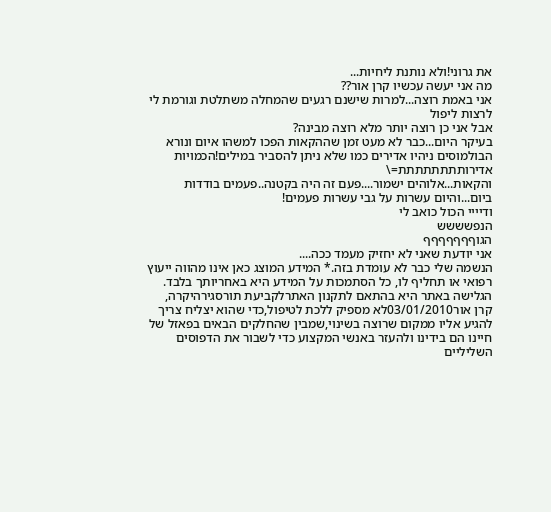את גרוני!ולא נותנת ליחיות...
מה אני יעשה עכשיו קרן אור??
אני באמת רוצה...למרות שישנם רגעים שהמחלה משתלטת וגורמת לי לרצות ליפול
אבל אני כן רוצה יותר מלא רוצה מבינה?
בעיקר היום...כבר לא מעט זמן שההקאות הפכו למשהו איום ונורא
הבולמוסים ניהיו אדירים כמו שלא ניתן להסביר במילים!הכמויות אדירותתתתתתתת=\
והקאות...אלוהים ישמור....פעם זה היה בקטנה..פעמים בודדות ביום...והיום עשרות על גבי עשרות פעמים!
ודיייי הכול כואב לי
הנפשששש
הגוףףףףףףף
אני יודעת שאני לא יחזיק מעמד ככה....
הנשמה שלי כבר לא עומדת בזה.* המידע המוצג כאן אינו מהווה ייעוץ רפואי או תחליף לו, כל הסתמכות על המידע היא באחריותך בלבד. הגלישה באתר היא בהתאם לתקנון האתרלקביעת תורסגירהיקרה,
קרן אור03/01/2010לא מספיק ללכת לטיפול,כדי שהוא יצליח צריך להגיע אליו ממקום שרוצה בשינוי,שמבין שהחלקים הבאים בפאזל של חיינו הם בידינו ולהעזר באנשי המקצוע כדי לשבור את הדפוסים השליליים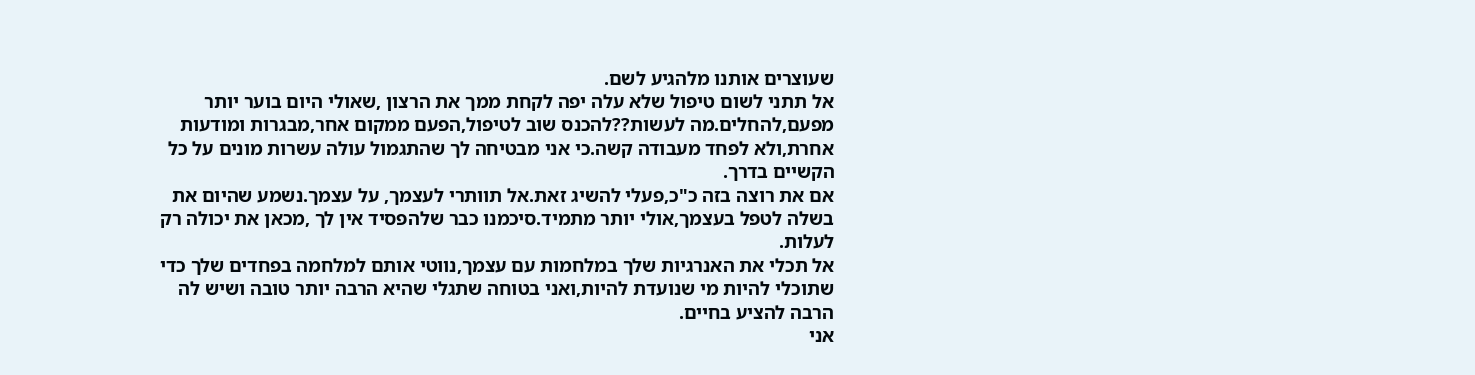שעוצרים אותנו מלהגיע לשם.
אל תתני לשום טיפול שלא עלה יפה לקחת ממך את הרצון ,שאולי היום בוער יותר מפעם,להחלים.מה לעשות??להכנס שוב לטיפול,הפעם ממקום אחר,מבגרות ומודעות אחרת,ולא לפחד מעבודה קשה.כי אני מבטיחה לך שהתגמול עולה עשרות מונים על כל הקשיים בדרך.
אם את רוצה בזה כ"כ,פעלי להשיג זאת.אל תוותרי לעצמך, על עצמך.נשמע שהיום את בשלה לטפל בעצמך,אולי יותר מתמיד.סיכמנו כבר שלהפסיד אין לך ,מכאן את יכולה רק לעלות.
אל תכלי את האנרגיות שלך במלחמות עם עצמך,נווטי אותם למלחמה בפחדים שלך כדי שתוכלי להיות מי שנועדת להיות,ואני בטוחה שתגלי שהיא הרבה יותר טובה ושיש לה הרבה להציע בחיים.
אני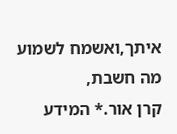איתך,ואשמח לשמוע מה חשבת,
קרן אור.* המידע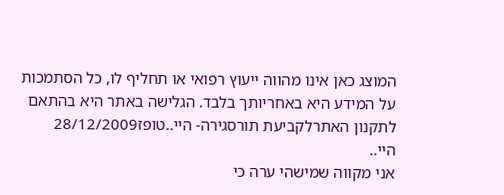המוצג כאן אינו מהווה ייעוץ רפואי או תחליף לו, כל הסתמכות על המידע היא באחריותך בלבד. הגלישה באתר היא בהתאם לתקנון האתרלקביעת תורסגירה- היי..טופז28/12/2009
היי..
אני מקווה שמישהי ערה כי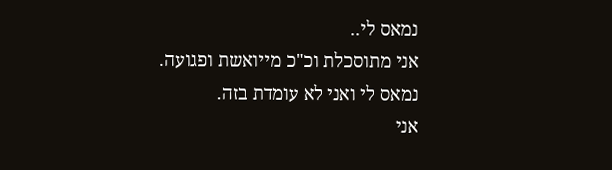נמאס לי..
אני מתוסכלת וכ"כ מייואשת ופגועה.
נמאס לי ואני לא עומדת בזה.
אני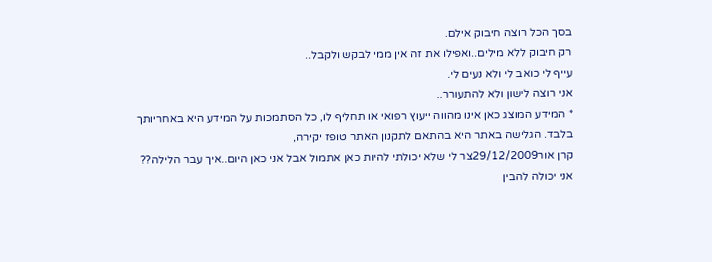בסך הכל רוצה חיבוק אילם.
רק חיבוק ללא מילים..ואפילו את זה אין ממי לבקש ולקבל..
עייף לי כואב לי ולא נעים לי.
אני רוצה לישון ולא להתעורר..
* המידע המוצג כאן אינו מהווה ייעוץ רפואי או תחליף לו, כל הסתמכות על המידע היא באחריותך בלבד. הגלישה באתר היא בהתאם לתקנון האתר טופז יקירה,
קרן אור29/12/2009צר לי שלא יכולתי להיות כאן אתמול אבל אני כאן היום..איך עבר הלילה??
אני יכולה להבין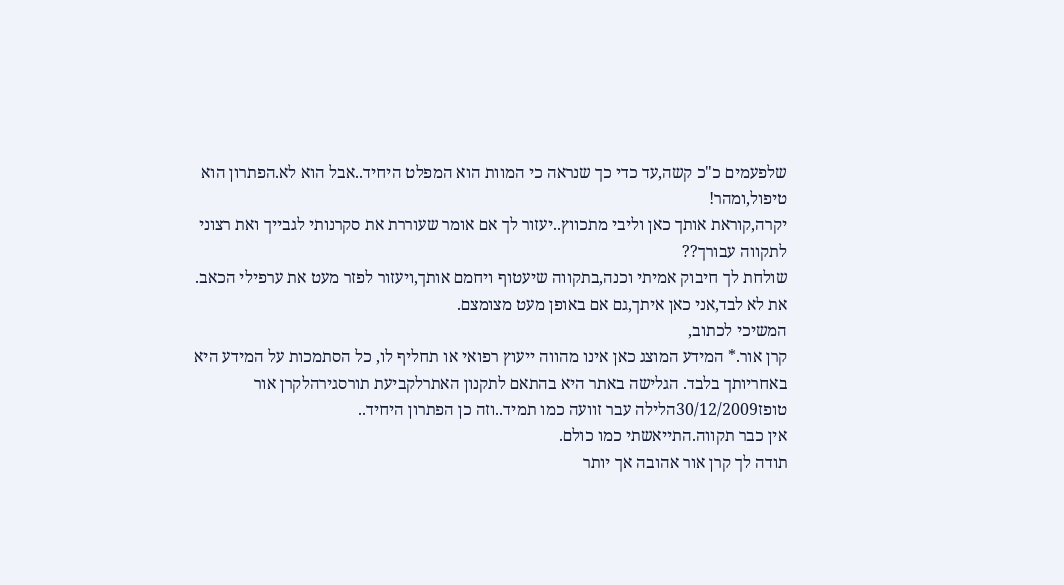שלפעמים כ"כ קשה,עד כדי כך שנראה כי המוות הוא המפלט היחיד..אבל הוא לא.הפתרון הוא טיפול,ומהר!
יקרה,קוראת אותך כאן וליבי מתכווץ..יעזור לך אם אומר שעוררת את סקרנותי לגבייך ואת רצוני לתקווה עבורך??
שולחת לך חיבוק אמיתי וכנה,בתקווה שיעטוף ויחמם אותך,ויעזור לפזר מעט את ערפילי הכאב.
את לא לבד,אני כאן איתך,גם אם באופן מעט מצומצם.
המשיכי לכתוב,
קרן אור.* המידע המוצג כאן אינו מהווה ייעוץ רפואי או תחליף לו, כל הסתמכות על המידע היא באחריותך בלבד. הגלישה באתר היא בהתאם לתקנון האתרלקביעת תורסגירהלקרן אור
טופז30/12/2009הלילה עבר זוועה כמו תמיד..וזה כן הפתרון היחיד..
אין כבר תקווה.התייאשתי כמו כולם.
תודה לך קרן אור אהובה אך יותר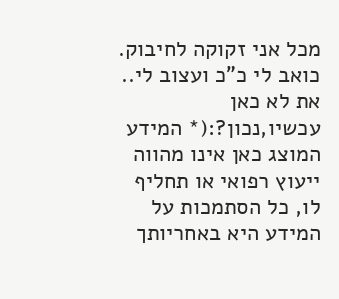מכל אני זקוקה לחיבוק.
כואב לי כ"כ ועצוב לי..
את לא כאן עכשיו,נכון?:(* המידע המוצג כאן אינו מהווה ייעוץ רפואי או תחליף לו, כל הסתמכות על המידע היא באחריותך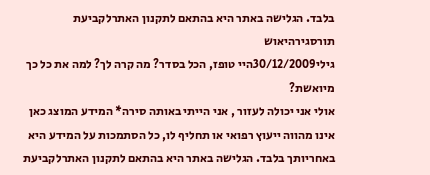בלבד. הגלישה באתר היא בהתאם לתקנון האתרלקביעת תורסגירהיאוש
גילי30/12/2009היי טופז, הכל בסדר? מה קרה לך? למה את כל כך מיואשת?
אולי אני יכולה לעזור , אני הייתי באותה סירה* המידע המוצג כאן אינו מהווה ייעוץ רפואי או תחליף לו, כל הסתמכות על המידע היא באחריותך בלבד. הגלישה באתר היא בהתאם לתקנון האתרלקביעת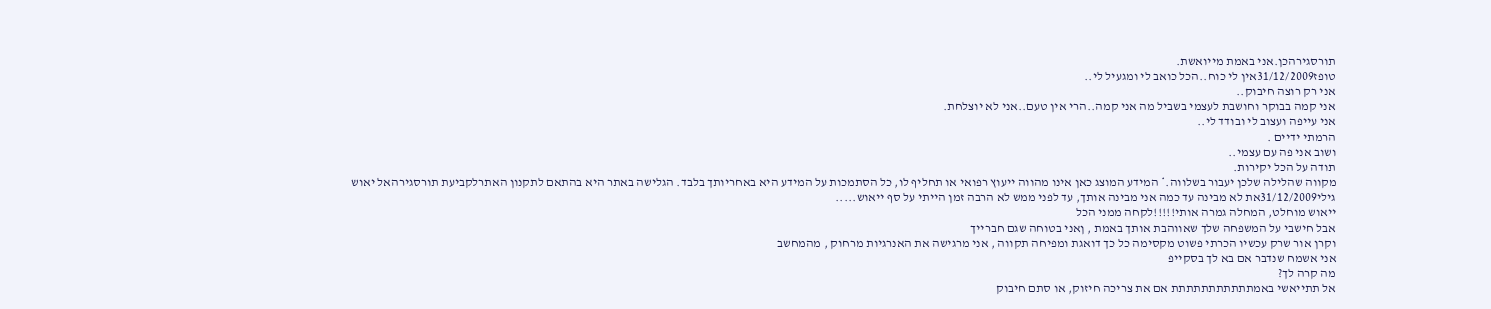תורסגירהכן.אני באמת מייואשת.
טופז31/12/2009אין לי כוח..הכל כואב לי ומגעיל לי..
אני רק רוצה חיבוק..
אני קמה בבוקר וחושבת לעצמי בשביל מה אני קמה..הרי אין טעם..אני לא יוצלחת.
אני עייפה ועצוב לי ובודד לי..
הרמתי ידיים .
ושוב אני פה עם עצמי..
תודה על הכל יקירות.
מקווה שהלילה שלכן יעבור בשלווה.* המידע המוצג כאן אינו מהווה ייעוץ רפואי או תחליף לו, כל הסתמכות על המידע היא באחריותך בלבד. הגלישה באתר היא בהתאם לתקנון האתרלקביעת תורסגירהאל יאוש
גילי31/12/2009את לא מבינה עד כמה אני מבינה אותך, עד לפני ממש לא הרבה זמן הייתי על סף ייאוש.....
ייאוש מוחלט, המחלה גמרה אותי!!!!!לקחה ממני הכל
אבל חישבי על המשפחה שלך שאווהבת אותך באמת , ןאני בטוחה שגם חברייך
וקרן אור שרק עכשיו הכרתי פשוט מקסימה כל כך דואגת ומפיחה תקווה , אני מרגישה את האנרגיות מרחוק , מהמחשב
אני אשמח שנדבר אם בא לך בסקייפ
מה קרה לך?
אל תתייאשי באמתתתתתתתתתתת אם את צריכה חיזוק, או סתם חיבוק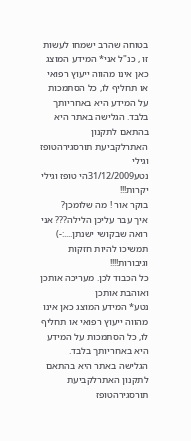בטוחה שהרב ישמחו לעשות זו , כנ"ל אני* המידע המוצג כאן אינו מהווה ייעוץ רפואי או תחליף לו, כל הסתמכות על המידע היא באחריותך בלבד. הגלישה באתר היא בהתאם לתקנון האתרלקביעת תורסגירהטופז וגילי
נטע31/12/2009הי טופז וגילי יקרות!!!
בוקר אור ! מה שלומכן?
איך עבר עליכן הלילה??? אני רואה שבקושי ישנתן....:-) תמשיכו להיות חזקות וגיבורות!!!!
כל הכבוד לכן. מעריכה אותכן ואוהבת אותכן
נטע* המידע המוצג כאן אינו מהווה ייעוץ רפואי או תחליף לו, כל הסתמכות על המידע היא באחריותך בלבד. הגלישה באתר היא בהתאם לתקנון האתרלקביעת תורסגירהטופז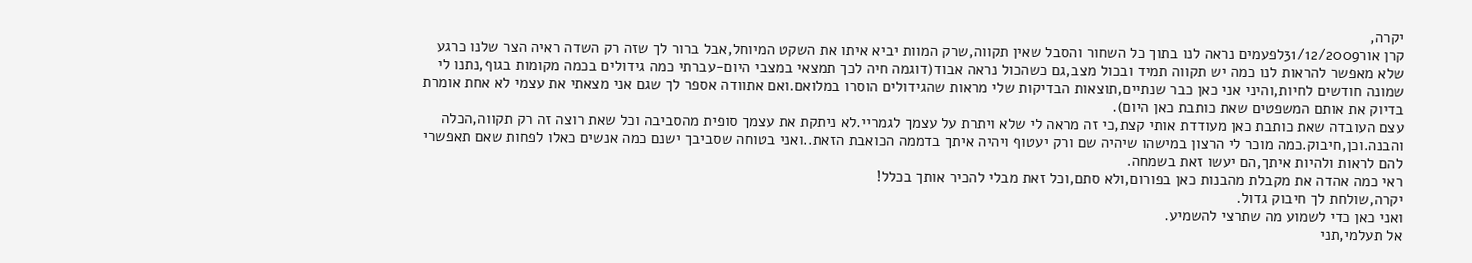יקרה,
קרן אור31/12/2009לפעמים נראה לנו בתוך כל השחור והסבל שאין תקווה,שרק המוות יביא איתו את השקט המיוחל,אבל ברור לך שזה רק השדה ראיה הצר שלנו כרגע שלא מאפשר להראות לנו כמה יש תקווה תמיד ובכול מצב,גם כשהכול נראה אבוד(דוגמה חיה לכך תמצאי במצבי היום-עברתי כמה גידולים בכמה מקומות בגוף,נתנו לי שמונה חודשים לחיות,והיני אני כאן כבר שנתיים,תוצאות הבדיקות שלי מראות שהגידולים הוסרו במלואם.ואם אתוודה אספר לך שגם אני מצאתי את עצמי לא אחת אומרת בדיוק את אותם המשפטים שאת כותבת כאן היום).
עצם העובדה שאת כותבת כאן מעודדת אותי קצת,כי זה מראה לי שלא ויתרת על עצמך לגמריי.לא ניתקת את עצמך סופית מהסביבה וכל שאת רוצה זה רק תקווה,הכלה והבנה.וכן,חיבוק.כמה מוכר לי הרצון במישהו שיהיה שם ורק יעטוף ויהיה איתך בדממה הכואבת הזאת..ואני בטוחה שסביבך ישנם כמה אנשים כאלו לפחות שאם תאפשרי להם לראות ולהיות איתך,הם יעשו זאת בשמחה.
ראי כמה אהדה את מקבלת מהבנות כאן בפורום,ולא סתם,וכל זאת מבלי להכיר אותך בכלל!
יקרה,שולחת לך חיבוק גדול.
ואני כאן כדי לשמוע מה שתרצי להשמיע.
אל תעלמי,תני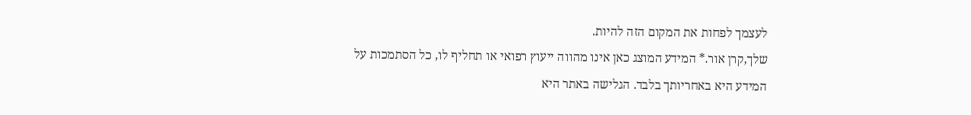לעצמך לפחות את המקום הזה להיות.
שלך,קרן אור.* המידע המוצג כאן אינו מהווה ייעוץ רפואי או תחליף לו, כל הסתמכות על המידע היא באחריותך בלבד. הגלישה באתר היא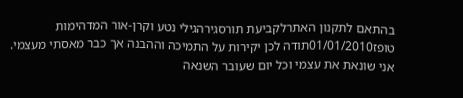בהתאם לתקנון האתרלקביעת תורסגירהגילי נטע וקרן-אור המדהימות
טופז01/01/2010תודה לכן יקירות על התמיכה וההבנה אך כבר מאסתי מעצמי.
אני שונאת את עצמי וכל יום שעובר השנאה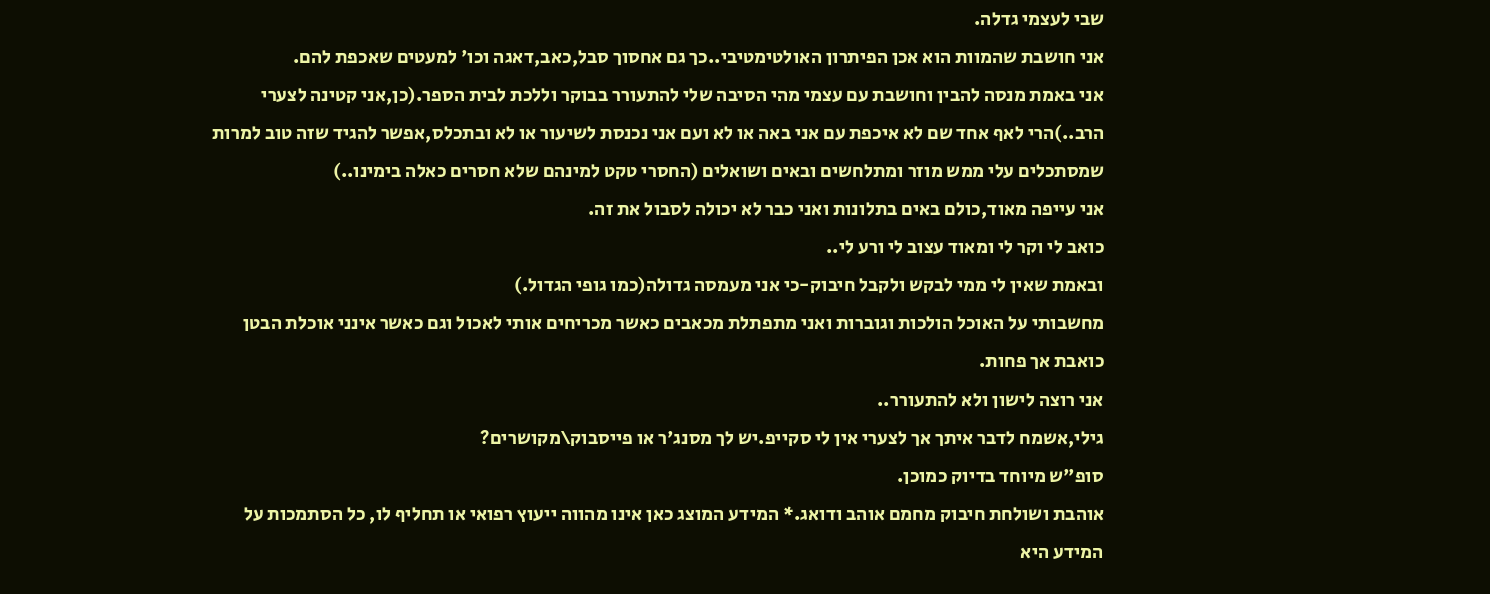שבי לעצמי גדלה.
אני חושבת שהמוות הוא אכן הפיתרון האולטימטיבי..כך גם אחסוך סבל,כאב,דאגה וכו' למעטים שאכפת להם.
אני באמת מנסה להבין וחושבת עם עצמי מהי הסיבה שלי להתעורר בבוקר וללכת לבית הספר.(כן,אני קטינה לצערי הרב..)הרי לאף אחד שם לא איכפת עם אני באה או לא ועם אני נכנסת לשיעור או לא ובתכלס,אפשר להגיד שזה טוב למרות שמסתכלים עלי ממש מוזר ומתלחשים ובאים ושואלים (החסרי טקט למינהם שלא חסרים כאלה בימינו..)
אני עייפה מאוד,כולם באים בתלונות ואני כבר לא יכולה לסבול את זה.
כואב לי וקר לי ומאוד עצוב לי ורע לי..
ובאמת שאין לי ממי לבקש ולקבל חיבוק-כי אני מעמסה גדולה(כמו גופי הגדול.)
מחשבותי על האוכל הולכות וגוברות ואני מתפתלת מכאבים כאשר מכריחים אותי לאכול וגם כאשר אינני אוכלת הבטן כואבת אך פחות.
אני רוצה לישון ולא להתעורר..
גילי,אשמח לדבר איתך אך לצערי אין לי סקייפ.יש לך מסנג'ר או פייסבוק\מקושרים?
סופ"ש מיוחד בדיוק כמוכן.
אוהבת ושולחת חיבוק מחמם אוהב ודואג.* המידע המוצג כאן אינו מהווה ייעוץ רפואי או תחליף לו, כל הסתמכות על המידע היא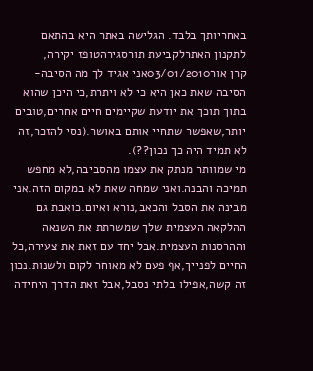באחריותך בלבד. הגלישה באתר היא בהתאם לתקנון האתרלקביעת תורסגירהטופז יקירה,
קרן אור03/01/2010אני אגיד לך מה הסיבה-הסיבה שאת כאן היא כי לא ויתרת,כי היכן שהוא בתוך תוכך את יודעת שקיימים חיים אחרים,טובים יותר,שאפשר שתחיי אותם באושר.(נסי להזכר,זה לא תמיד היה כך נכון??).
מי שמוותר מנתק את עצמו מהסביבה,לא מחפש תמיכה והבנה.ואני שמחה שאת לא במקום הזה.אני מבינה את הסבל והכאב,נורא ואיום.כואבת גם ההלקאה העצמית שלך שמשרתת את השנאה וההרסנות העצמית.אבל יחד עם זאת את צעירה,כל החיים לפנייך,אף פעם לא מאוחר לקום ולשנות.נכון זה קשה,אפילו בלתי נסבל,אבל זאת הדרך היחידה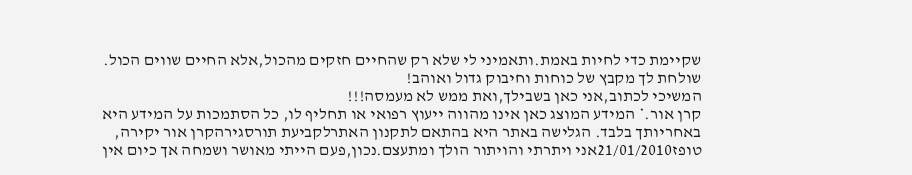שקיימת כדי לחיות באמת.ותאמיני לי שלא רק שהחיים חזקים מהכול,אלא החיים שווים הכול.
שולחת לך מקבץ של כוחות וחיבוק גדול ואוהב!
המשיכי לכתוב,אני כאן בשבילך,ואת ממש לא מעמסה!!!
קרן אור.* המידע המוצג כאן אינו מהווה ייעוץ רפואי או תחליף לו, כל הסתמכות על המידע היא באחריותך בלבד. הגלישה באתר היא בהתאם לתקנון האתרלקביעת תורסגירהקרן אור יקירה,
טופז21/01/2010אני ויתרתי והויתור הולך ומתעצם.נכון,פעם הייתי מאושר ושמחה אך כיום אין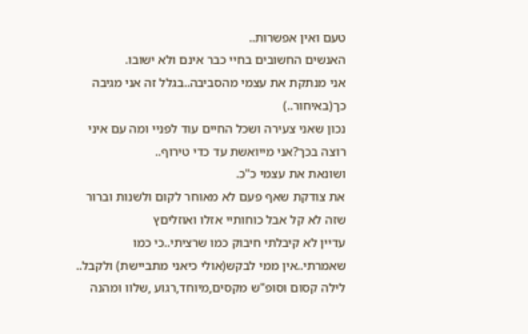טעם ואין אפשרות..
האנשים החשובים בחיי כבר אינם ולא ישובו.
אני מנתקת את עצמי מהסביבה..בגלל זה אני מגיבה כך(באיחור..)
נכון שאני צעירה ושכל החיים עוד לפניי ומה עם איני רוצה בכך?אני מייואשת עד כדי טירוף..
ושונאת את עצמי כ"כ.
את צודקת שאף פעם לא מאוחר לקום ולשנות וברור שזה לא קל אבל כוחותיי אזלו ואוזליםץ
עדיין לא קיבלתי חיבוק כמו שרציתי..כי כמו שאמרתי..אין ממי לבקש(אולי כיאני מתביישת) ולקבל..
לילה קסום וסופ"ש מקסים,מיוחד,רגוע ,שלוו ומהנה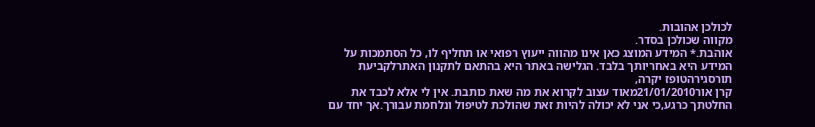לכולכן אהובות.
מקווה שכולכן בסדר.
אוהבת.* המידע המוצג כאן אינו מהווה ייעוץ רפואי או תחליף לו, כל הסתמכות על המידע היא באחריותך בלבד. הגלישה באתר היא בהתאם לתקנון האתרלקביעת תורסגירהטופז יקרה,
קרן אור21/01/2010מאוד עצוב לקרוא את מה שאת כותבת. אין לי אלא לכבד את החלטתך כרגע,כי אני לא יכולה להיות זאת שהולכת לטיפול ונלחמת עבורך.אך יחד עם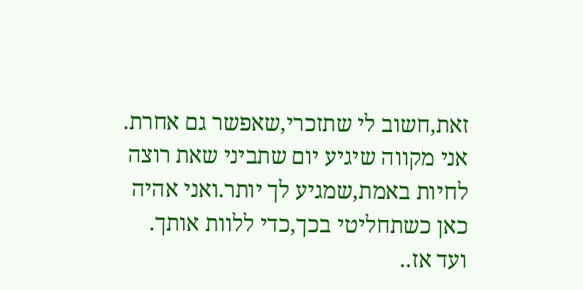זאת,חשוב לי שתזכרי,שאפשר גם אחרת.
אני מקווה שיגיע יום שתביני שאת רוצה לחיות באמת,שמגיע לך יותר.ואני אהיה כאן כשתחליטי בכך,כדי ללוות אותך.
ועד אז..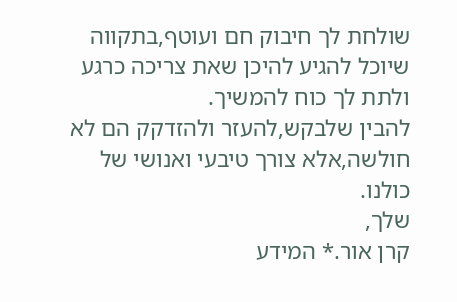שולחת לך חיבוק חם ועוטף,בתקווה שיוכל להגיע להיכן שאת צריכה כרגע ולתת לך כוח להמשיך.
להבין שלבקש,להעזר ולהזדקק הם לא חולשה,אלא צורך טיבעי ואנושי של כולנו.
שלך,
קרן אור.* המידע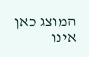המוצג כאן אינו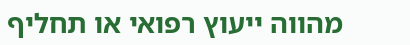מהווה ייעוץ רפואי או תחליף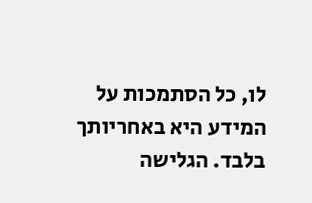לו, כל הסתמכות על המידע היא באחריותך בלבד. הגלישה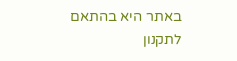באתר היא בהתאם לתקנון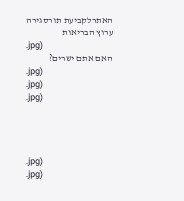האתרלקביעת תורסגירה
ערוץ הבריאות
.jpg)
האם אתם ישרים?
.jpg)
.jpg)
.jpg)




.jpg)
.jpg)